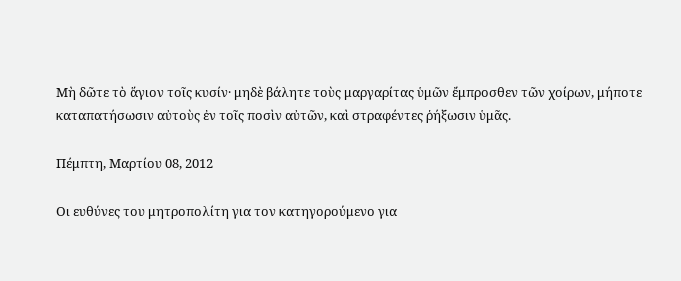Μὴ δῶτε τὸ ἅγιον τοῖς κυσίν· μηδὲ βάλητε τοὺς μαργαρίτας ὑμῶν ἔμπροσθεν τῶν χοίρων, μήποτε καταπατήσωσιν αὐτοὺς ἐν τοῖς ποσὶν αὐτῶν, καὶ στραφέντες ῥήξωσιν ὑμᾶς.

Πέμπτη, Μαρτίου 08, 2012

Οι ευθύνες του μητροπολίτη για τον κατηγορούμενο για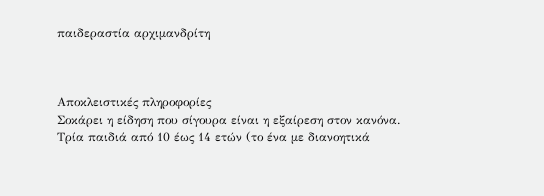παιδεραστία αρχιμανδρίτη



Αποκλειστικές πληροφορίες
Σοκάρει η είδηση που σίγουρα είναι η εξαίρεση στον κανόνα.
Τρία παιδιά από 10 έως 14 ετών (το ένα με διανοητικά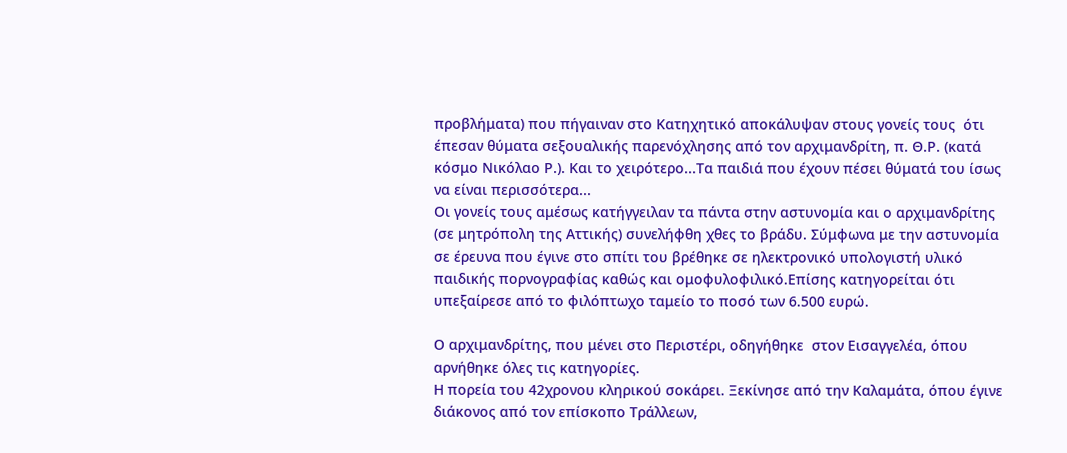προβλήματα) που πήγαιναν στο Κατηχητικό αποκάλυψαν στους γονείς τους  ότι έπεσαν θύματα σεξουαλικής παρενόχλησης από τον αρχιμανδρίτη, π. Θ.Ρ. (κατά κόσμο Νικόλαο Ρ.). Και το χειρότερο...Τα παιδιά που έχουν πέσει θύματά του ίσως να είναι περισσότερα...
Οι γονείς τους αμέσως κατήγγειλαν τα πάντα στην αστυνομία και ο αρχιμανδρίτης (σε μητρόπολη της Αττικής) συνελήφθη χθες το βράδυ. Σύμφωνα με την αστυνομία σε έρευνα που έγινε στο σπίτι του βρέθηκε σε ηλεκτρονικό υπολογιστή υλικό παιδικής πορνογραφίας καθώς και ομοφυλοφιλικό.Επίσης κατηγορείται ότι υπεξαίρεσε από το φιλόπτωχο ταμείο το ποσό των 6.500 ευρώ.

Ο αρχιμανδρίτης, που μένει στο Περιστέρι, οδηγήθηκε  στον Εισαγγελέα, όπου αρνήθηκε όλες τις κατηγορίες.
Η πορεία του 42χρονου κληρικού σοκάρει. Ξεκίνησε από την Καλαμάτα, όπου έγινε διάκονος από τον επίσκοπο Τράλλεων,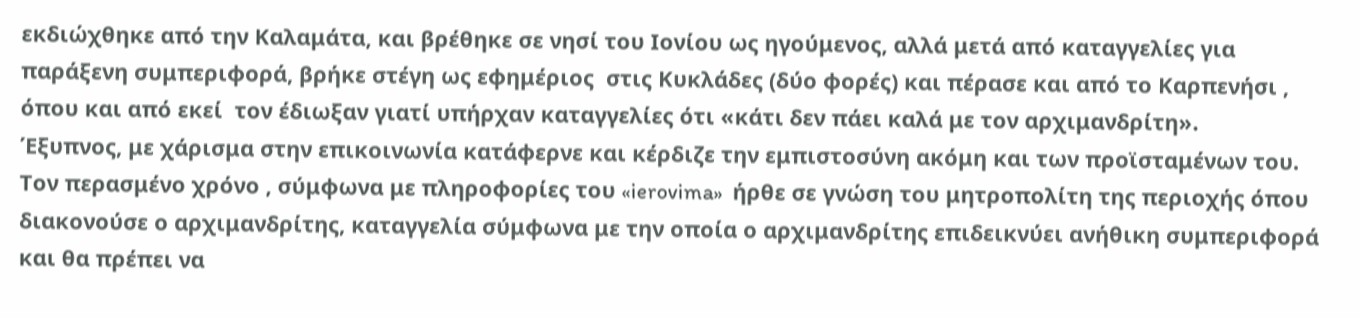εκδιώχθηκε από την Καλαμάτα, και βρέθηκε σε νησί του Ιονίου ως ηγούμενος, αλλά μετά από καταγγελίες για παράξενη συμπεριφορά, βρήκε στέγη ως εφημέριος  στις Κυκλάδες (δύο φορές) και πέρασε και από το Καρπενήσι , όπου και από εκεί  τον έδιωξαν γιατί υπήρχαν καταγγελίες ότι «κάτι δεν πάει καλά με τον αρχιμανδρίτη».
Έξυπνος, με χάρισμα στην επικοινωνία κατάφερνε και κέρδιζε την εμπιστοσύνη ακόμη και των προϊσταμένων του.
Τον περασμένο χρόνο , σύμφωνα με πληροφορίες του «ierovima»  ήρθε σε γνώση του μητροπολίτη της περιοχής όπου διακονούσε ο αρχιμανδρίτης, καταγγελία σύμφωνα με την οποία ο αρχιμανδρίτης επιδεικνύει ανήθικη συμπεριφορά και θα πρέπει να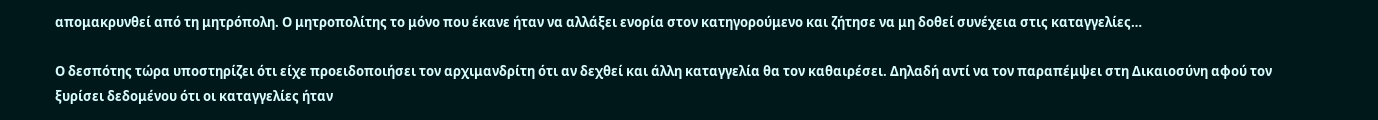απομακρυνθεί από τη μητρόπολη. Ο μητροπολίτης το μόνο που έκανε ήταν να αλλάξει ενορία στον κατηγορούμενο και ζήτησε να μη δοθεί συνέχεια στις καταγγελίες…

Ο δεσπότης τώρα υποστηρίζει ότι είχε προειδοποιήσει τον αρχιμανδρίτη ότι αν δεχθεί και άλλη καταγγελία θα τον καθαιρέσει. Δηλαδή αντί να τον παραπέμψει στη Δικαιοσύνη αφού τον ξυρίσει δεδομένου ότι οι καταγγελίες ήταν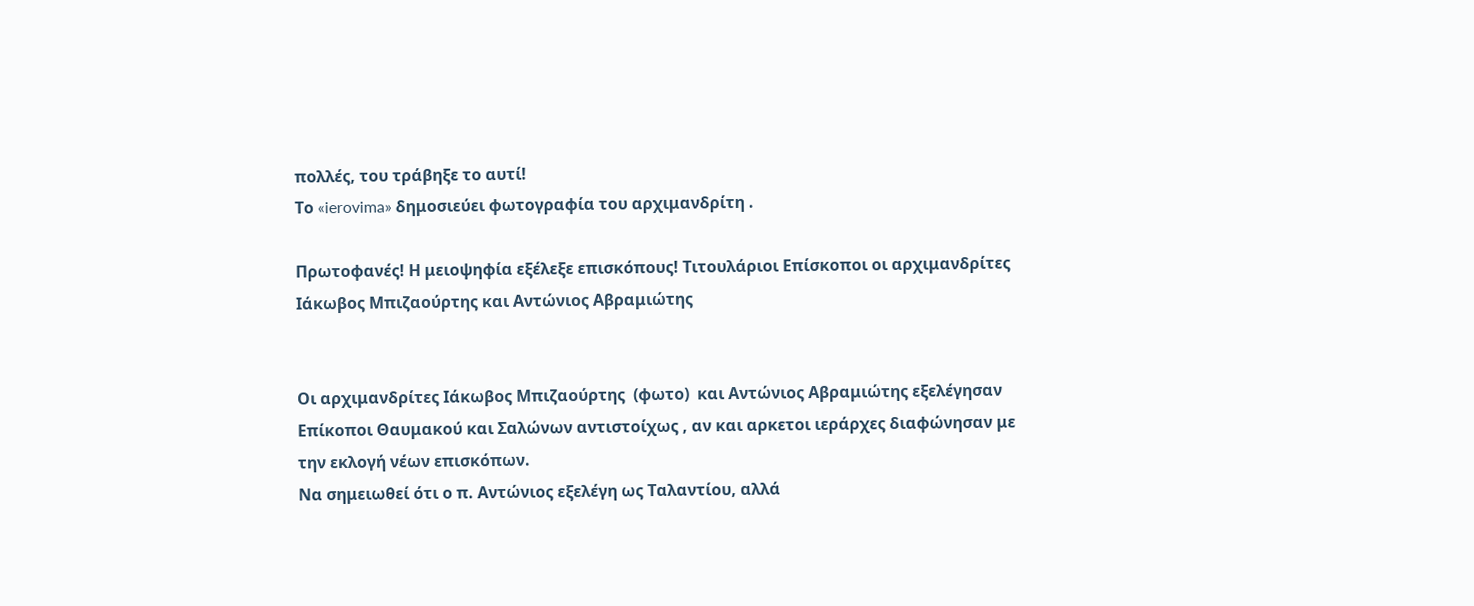πολλές, του τράβηξε το αυτί!
Το «ierovima» δημοσιεύει φωτογραφία του αρχιμανδρίτη .

Πρωτοφανές! Η μειοψηφία εξέλεξε επισκόπους! Τιτουλάριοι Επίσκοποι οι αρχιμανδρίτες Ιάκωβος Μπιζαούρτης και Αντώνιος Αβραμιώτης


Οι αρχιμανδρίτες Ιάκωβος Μπιζαούρτης  (φωτο)  και Αντώνιος Αβραμιώτης εξελέγησαν  Επίκοποι Θαυμακού και Σαλώνων αντιστοίχως , αν και αρκετοι ιεράρχες διαφώνησαν με την εκλογή νέων επισκόπων.
Να σημειωθεί ότι ο π. Αντώνιος εξελέγη ως Ταλαντίου, αλλά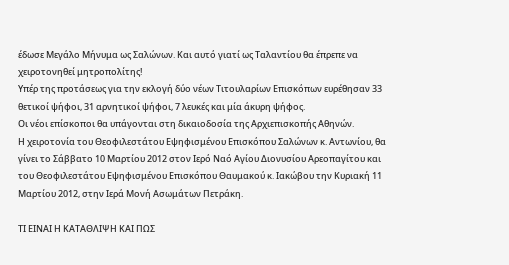έδωσε Μεγάλο Μήνυμα ως Σαλώνων. Και αυτό γιατί ως Ταλαντίου θα έπρεπε να χειροτονηθεί μητροπολίτης!
Υπέρ της προτάσεως για την εκλογή δύο νέων Τιτουλαρίων Επισκόπων ευρέθησαν 33 θετικοί ψήφοι, 31 αρνητικοί ψήφοι, 7 λευκές και μία άκυρη ψήφος.
Οι νέοι επίσκοποι θα υπάγονται στη δικαιοδοσία της Αρχιεπισκοπής Αθηνών.
Η χειροτονία του Θεοφιλεστάτου Εψηφισμένου Επισκόπου Σαλώνων κ. Αντωνίου, θα γίνει το Σάββατο 10 Μαρτίου 2012 στον Ιερό Ναό Αγίου Διονυσίου Αρεοπαγίτου και του Θεοφιλεστάτου Εψηφισμένου Επισκόπου Θαυμακού κ. Ιακώβου την Κυριακή 11 Μαρτίου 2012, στην Ιερά Μονή Ασωμάτων Πετράκη.

ΤΙ ΕΙΝΑΙ Η ΚΑΤΑΘΛΙΨH ΚΑΙ ΠΩΣ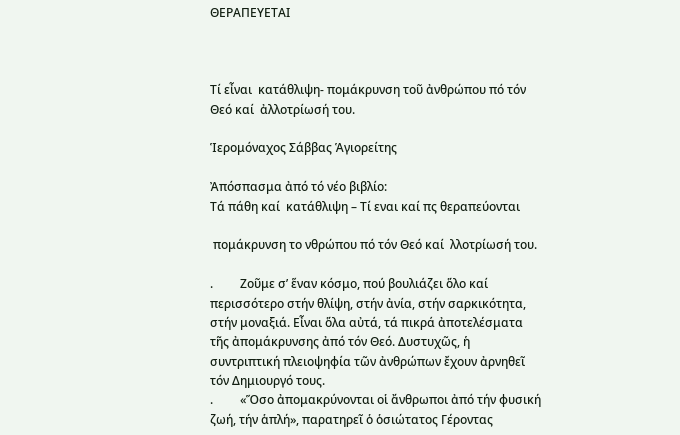ΘΕΡΑΠΕΥΕΤΑΙ



Τί εἶναι  κατάθλιψη- πομάκρυνση τοῦ ἀνθρώπου πό τόν Θεό καί  ἀλλοτρίωσή του.

Ἱερομόναχος Σάββας Ἁγιορείτης

Ἀπόσπασμα ἀπό τό νέο βιβλίο:
Τά πάθη καί  κατάθλιψη – Τί εναι καί πς θεραπεύονται

 πομάκρυνση το νθρώπου πό τόν Θεό καί  λλοτρίωσή του.

.         Ζοῦμε σ’ ἕναν κόσμο, πού βουλιάζει ὅλο καί περισσότερο στήν θλίψη, στήν ἀνία, στήν σαρκικότητα, στήν μοναξιά. Εἶναι ὅλα αὐτά, τά πικρά ἀποτελέσματα τῆς ἀπομάκρυνσης ἀπό τόν Θεό. Δυστυχῶς, ἡ συντριπτική πλειοψηφία τῶν ἀνθρώπων ἔχουν ἀρνηθεῖ τόν Δημιουργό τους.
.         «Ὅσο ἀπομακρύνονται οἱ ἄνθρωποι ἀπό τήν φυσική ζωή, τήν ἁπλή», παρατηρεῖ ὁ ὁσιώτατος Γέροντας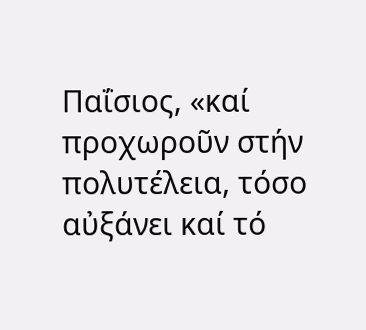Παΐσιος, «καί προχωροῦν στήν πολυτέλεια, τόσο αὐξάνει καί τό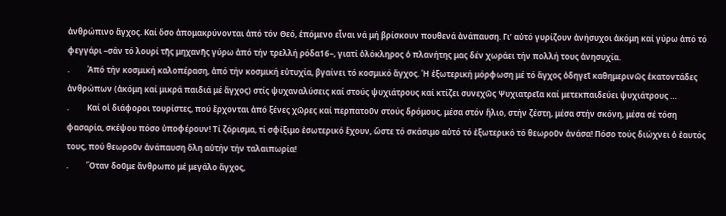ἀνθρώπινο ἄγχος. Καί ὅσο ἀπομακρύνονται ἀπό τόν Θεό, ἑπόμενο εἶναι νά μή βρίσκουν πουθενά ἀνάπαυση. Γι’ αὐτό γυρίζουν ἀνήσυχοι ἀκόμη καί γύρω ἀπό τό φεγγάρι –σάν τό λουρί τῆς μηχανῆς γύρω ἀπό τήν τρελλή ρόδα16–, γιατί ὁλόκληρος ὁ πλανήτης μας δέν χωράει τήν πολλή τους ἀνησυχία.
.         Ἀπό τήν κοσμική καλοπέραση, ἀπό τήν κοσμική εὐτυχία, βγαίνει τό κοσμικό ἄγχος. Ἡ ἐξωτερική μόρφωση μέ τό ἄγχος ὁδηγεῖ καθημερινῶς ἑκατοντάδες ἀνθρώπων (ἀκόμη καί μικρά παιδιά μέ ἄγχος) στίς ψυχαναλύσεις καί στούς ψυχιάτρους καί κτίζει συνεχῶς Ψυχιατρεῖα καί μετεκπαιδεύει ψυχιάτρους …
.         Καί οἱ διάφοροι τουρίστες, πού ἔρχονται ἀπό ξένες χῶρες καί περπατοῦν στούς δρόμους, μέσα στόν ἥλιο, στήν ζέστη, μέσα στήν σκόνη, μέσα σέ τόση φασαρία, σκέψου πόσο ὑποφέρουν! Τί ζόρισμα, τί σφίξιμο ἐσωτερικό ἔχουν, ὥστε τό σκάσιμο αὐτό τό ἐξωτερικό τό θεωροῦν ἀνάσα! Πόσο τούς διώχνει ὁ ἐαυτός τους, πού θεωροῦν ἀνάπαυση ὅλη αὐτήν τήν ταλαιπωρία!
.         Ὅταν δοῦμε ἄνθρωπο μέ μεγάλο ἄγχος,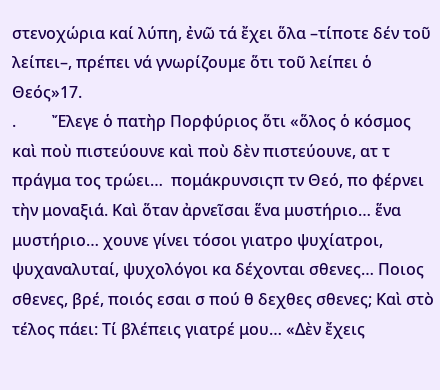στενοχώρια καί λύπη, ἐνῶ τά ἔχει ὅλα –τίποτε δέν τοῦ λείπει–, πρέπει νά γνωρίζουμε ὅτι τοῦ λείπει ὁ Θεός»17.
.         Ἔλεγε ὁ πατὴρ Πορφύριος ὅτι «ὅλος ὁ κόσμος καὶ ποὺ πιστεύουνε καὶ ποὺ δὲν πιστεύουνε, ατ τ πράγμα τος τρώει…  πομάκρυνσιςπ τν Θεό, πο φέρνει τὴν μοναξιά. Καὶ ὅταν ἀρνεῖσαι ἕνα μυστήριο… ἕνα μυστήριο… χουνε γίνει τόσοι γιατρο ψυχίατροι, ψυχαναλυταί, ψυχολόγοι κα δέχονται σθενες… Ποιος σθενες, βρέ, ποιός εσαι σ πού θ δεχθες σθενες; Καὶ στὸ τέλος πάει: Τί βλέπεις γιατρέ μου… «Δὲν ἔχεις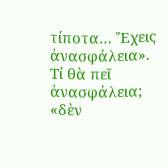τίποτα… Ἔχεις ἀνασφάλεια». Τί θὰ πεῖ ἀνασφάλεια; «δὲν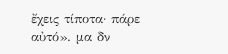ἔχεις τίποτα· πάρε αὐτό». μα δν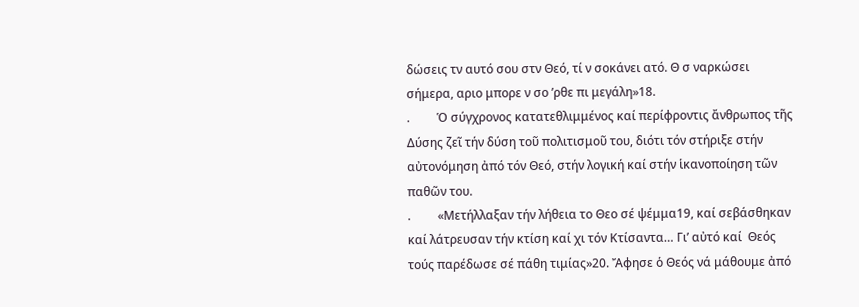δώσεις τν αυτό σου στν Θεό, τί ν σοκάνει ατό. Θ σ ναρκώσει σήμερα, αριο μπορε ν σο ’ρθε πι μεγάλη»18.
.         Ὁ σύγχρονος κατατεθλιμμένος καί περίφροντις ἄνθρωπος τῆς Δύσης ζεῖ τήν δύση τοῦ πολιτισμοῦ του, διότι τόν στήριξε στήν αὐτονόμηση ἀπό τόν Θεό, στήν λογική καί στήν ἱκανοποίηση τῶν παθῶν του.
.         «Μετήλλαξαν τήν λήθεια το Θεο σέ ψέμμα19, καί σεβάσθηκαν καί λάτρευσαν τήν κτίση καί χι τόν Κτίσαντα… Γι’ αὐτό καί  Θεός τούς παρέδωσε σέ πάθη τιμίας»20. Ἄφησε ὁ Θεός νά μάθουμε ἀπό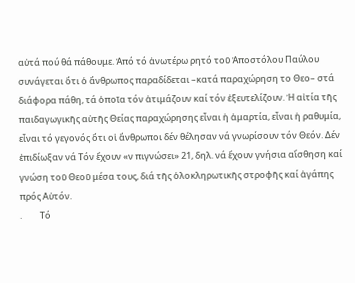αὐτά πού θά πάθουμε. Ἀπό τό ἀνωτέρω ρητό τοῦ Ἀποστόλου Παύλου συνάγεται ὅτι ὁ ἄνθρωπος παραδίδεται –κατά παραχώρηση το Θεο– στά διάφορα πάθη, τά ὁποῖα τόν ἀτιμάζουν καί τόν ἐξευτελίζουν. Ἡ αἰτία τῆς παιδαγωγικῆς αὐτῆς Θείας παραχώρησης εἶναι ἡ ἁμαρτία, εἶναι ἡ ραθυμία, εἶναι τό γεγονός ὅτι οἱ ἄνθρωποι δέν θέλησαν νά γνωρίσουν τόν Θεόν. Δέν ἐπιδίωξαν νά Τόν ἔχουν «ν πιγνώσει» 21, δηλ. νά ἔχουν γνήσια αἴσθηση καί γνώση τοῦ Θεοῦ μέσα τους, διά τῆς ὁλοκληρωτικῆς στροφῆς καί ἀγάπης πρός Αὐτόν.
.         Τό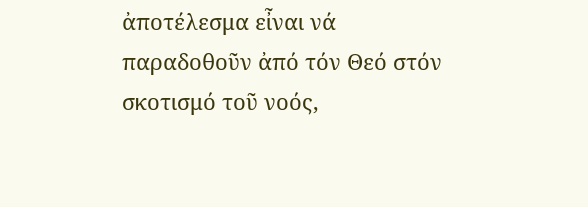ἀποτέλεσμα εἶναι νά παραδοθοῦν ἀπό τόν Θεό στόν σκοτισμό τοῦ νοός,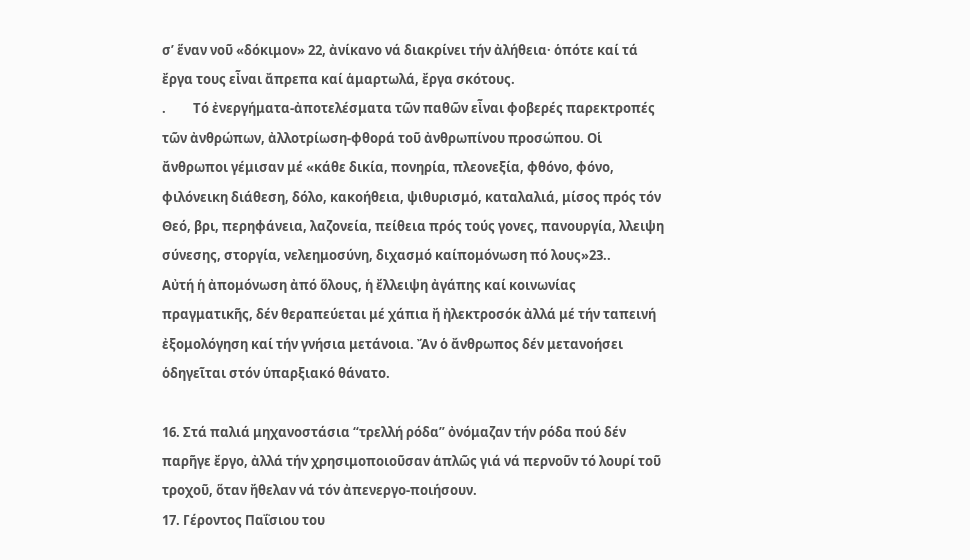σ’ ἕναν νοῦ «δόκιμον» 22, ἀνίκανο νά διακρίνει τήν ἀλήθεια· ὁπότε καί τά ἔργα τους εἶναι ἄπρεπα καί ἁμαρτωλά, ἔργα σκότους.
.         Τό ἐνεργήματα-ἀποτελέσματα τῶν παθῶν εἶναι φοβερές παρεκτροπές τῶν ἀνθρώπων, ἀλλοτρίωση-φθορά τοῦ ἀνθρωπίνου προσώπου. Οἱ ἄνθρωποι γέμισαν μέ «κάθε δικία, πονηρία, πλεονεξία, φθόνο, φόνο, φιλόνεικη διάθεση, δόλο, κακοήθεια, ψιθυρισμό, καταλαλιά, μίσος πρός τόν Θεό, βρι, περηφάνεια, λαζονεία, πείθεια πρός τούς γονες, πανουργία, λλειψη σύνεσης, στοργία, νελεημοσύνη, διχασμό καίπομόνωση πό λους»23..         Αὐτή ἡ ἀπομόνωση ἀπό ὅλους, ἡ ἔλλειψη ἀγάπης καί κοινωνίας πραγματικῆς, δέν θεραπεύεται μέ χάπια ἤ ἠλεκτροσόκ ἀλλά μέ τήν ταπεινή ἐξομολόγηση καί τήν γνήσια μετάνοια. Ἄν ὁ ἄνθρωπος δέν μετανοήσει ὁδηγεῖται στόν ὑπαρξιακό θάνατο.

16. Στά παλιά μηχανοστάσια “τρελλή ρόδα” ὀνόμαζαν τήν ρόδα πού δέν παρῆγε ἔργο, ἀλλά τήν χρησιμοποιοῦσαν ἁπλῶς γιά νά περνοῦν τό λουρί τοῦ τροχοῦ, ὅταν ἤθελαν νά τόν ἀπενεργο-ποιήσουν.
17. Γέροντος Παΐσιου του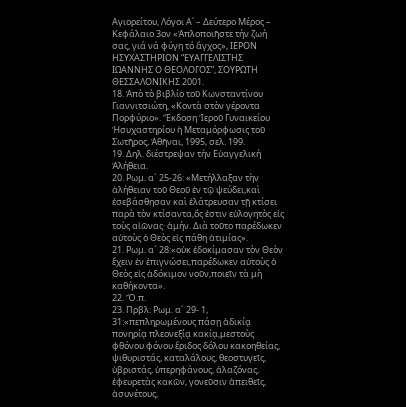Αγιορείτου, Λόγοι Α΄ – Δεύτερο Μέρος – Κεφάλαιο 3ον «Ἁπλοποιῆστε τήν ζωή σας, γιά νά φύγη τό ἄγχος», ΙΕΡΟΝ ΗΣΥΧΑΣΤΗΡΙΟΝ “ΕΥΑΓΓΕΛΙΣΤΗΣ ΙΩΑΝΝΗΣ Ο ΘΕΟΛΟΓΟΣ”, ΣΟΥΡΩΤΗ ΘΕΣΣΑΛΟΝΙΚΗΣ 2001.
18. Ἀπὸ τὸ βιβλίο τοῦ Κωνσταντίνου Γιαννιτσιώτη, «Κοντὰ στὸν γέροντα Πορφύριο». Ἔκδοση Ἱεροῦ Γυναικείου Ἡσυχαστηρίου ἡ Μεταμόρφωσις τοῦ Σωτῆρος, Ἀθῆναι, 1995, σελ. 199.
19. Δηλ. διέστρεψαν τήν Εὐαγγελική Ἀλήθεια.
20. Ρωμ. α´ 25-26: «Μετήλλαξαν τὴν ἀλήθειαν τοῦ Θεοῦ ἐν τῷ ψεύδει,καὶ ἐσεβάσθησαν καὶ ἐλάτρευσαν τῇ κτίσει παρὰ τὸν κτίσαντα,ὅς ἐστιν εὐλογητὸς εἰς τοὺς αἰῶνας· ἀμήν. Διὰ τοῦτο παρέδωκεν αὐτοὺς ὁ Θεὸς εἰς πάθη ἀτιμίας».
21. Ρωμ. α´ 28:«οὐκ ἐδοκίμασαν τὸν Θεὸν ἔχειν ἐν ἐπιγνώσει,παρέδωκεν αὐτοὺς ὁ Θεὸς εἰς ἀδόκιμον νοῦν,ποιεῖν τὰ μὴ καθήκοντα».
22. Ὅ.π.
23. Πρβλ: Ρωμ. α´ 29- 1, 31:«πεπληρωμένους πάσῃ ἀδικίᾳ πονηρίᾳ πλεονεξίᾳ κακίᾳ,μεστοὺς φθόνου φόνου ἔριδος δόλου κακοηθείας, ψιθυριστάς, καταλάλους, θεοστυγεῖς, ὑβριστάς, ὑπερηφάνους, ἀλαζόνας, ἐφευρετὰς κακῶν, γονεῦσιν ἀπειθεῖς, ἀσυνέτους,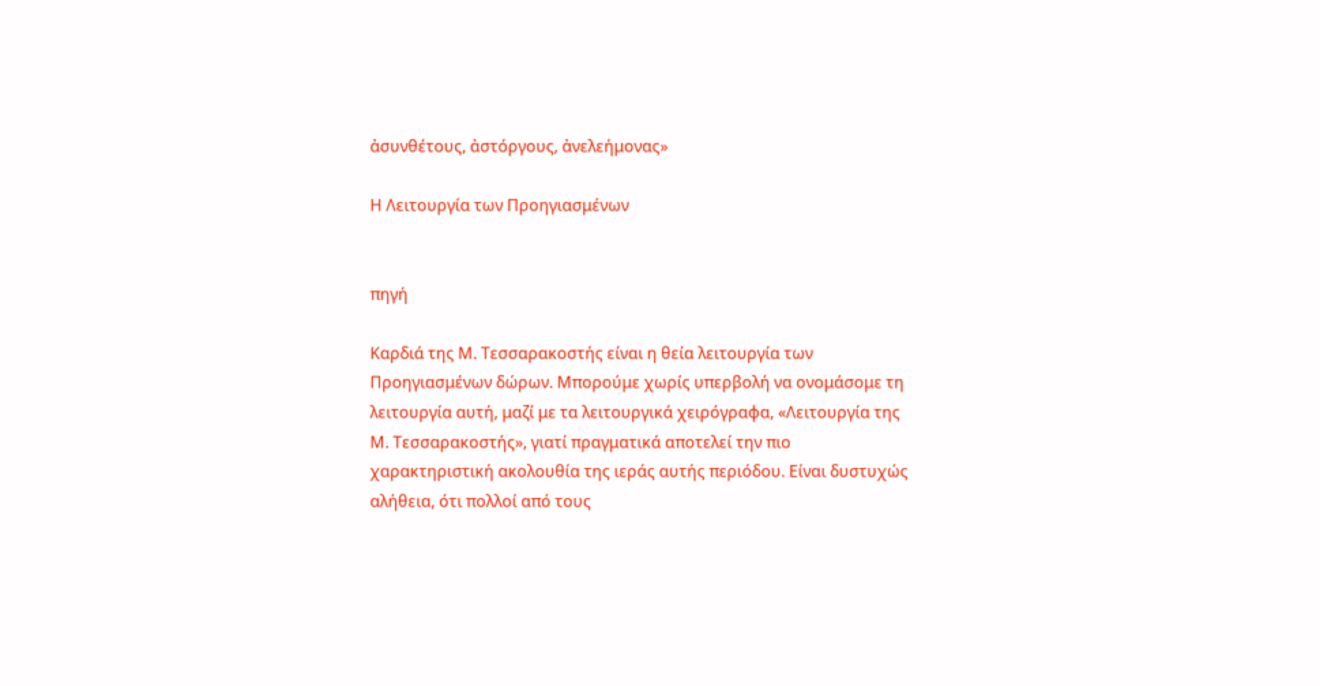ἀσυνθέτους, ἀστόργους, ἀνελεήμονας»

Η Λειτουργία των Προηγιασμένων


πηγή

Καρδιά της Μ. Τεσσαρακοστής είναι η θεία λειτουργία των Προηγιασμένων δώρων. Μπορούμε χωρίς υπερβολή να ονομάσομε τη λειτουργία αυτή, μαζί με τα λειτουργικά χειρόγραφα, «Λειτουργία της Μ. Τεσσαρακοστής», γιατί πραγματικά αποτελεί την πιο χαρακτηριστική ακολουθία της ιεράς αυτής περιόδου. Είναι δυστυχώς αλήθεια, ότι πολλοί από τους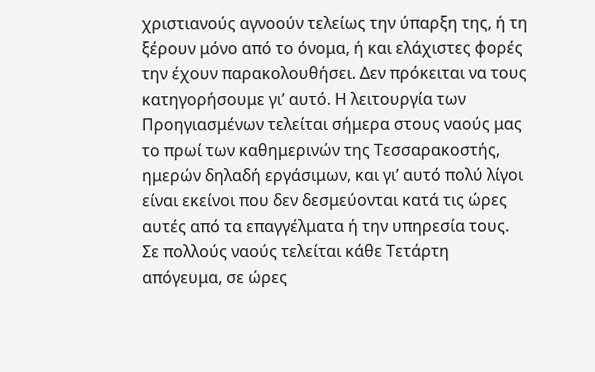χριστιανούς αγνοούν τελείως την ύπαρξη της, ή τη ξέρουν μόνο από το όνομα, ή και ελάχιστες φορές την έχουν παρακολουθήσει. Δεν πρόκειται να τους κατηγορήσουμε γι’ αυτό. Η λειτουργία των Προηγιασμένων τελείται σήμερα στους ναούς μας το πρωί των καθημερινών της Τεσσαρακοστής, ημερών δηλαδή εργάσιμων, και γι’ αυτό πολύ λίγοι είναι εκείνοι που δεν δεσμεύονται κατά τις ώρες αυτές από τα επαγγέλματα ή την υπηρεσία τους.
Σε πολλούς ναούς τελείται κάθε Τετάρτη απόγευμα, σε ώρες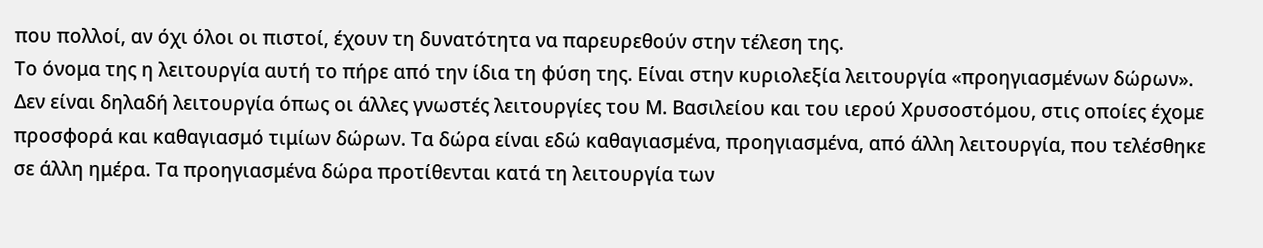που πολλοί, αν όχι όλοι οι πιστοί, έχουν τη δυνατότητα να παρευρεθούν στην τέλεση της.
Το όνομα της η λειτουργία αυτή το πήρε από την ίδια τη φύση της. Είναι στην κυριολεξία λειτουργία «προηγιασμένων δώρων». Δεν είναι δηλαδή λειτουργία όπως οι άλλες γνωστές λειτουργίες του Μ. Βασιλείου και του ιερού Χρυσοστόμου, στις οποίες έχομε προσφορά και καθαγιασμό τιμίων δώρων. Τα δώρα είναι εδώ καθαγιασμένα, προηγιασμένα, από άλλη λειτουργία, που τελέσθηκε σε άλλη ημέρα. Τα προηγιασμένα δώρα προτίθενται κατά τη λειτουργία των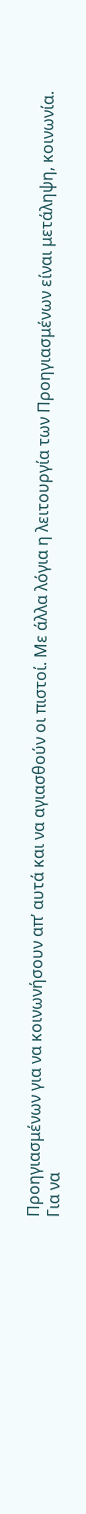Προηγιασμένων για να κοινωνήσουν απ’ αυτά και να αγιασθούν οι πιστοί. Με άλλα λόγια η λειτουργία των Προηγιασμένων είναι μετάληψη, κοινωνία.
Για να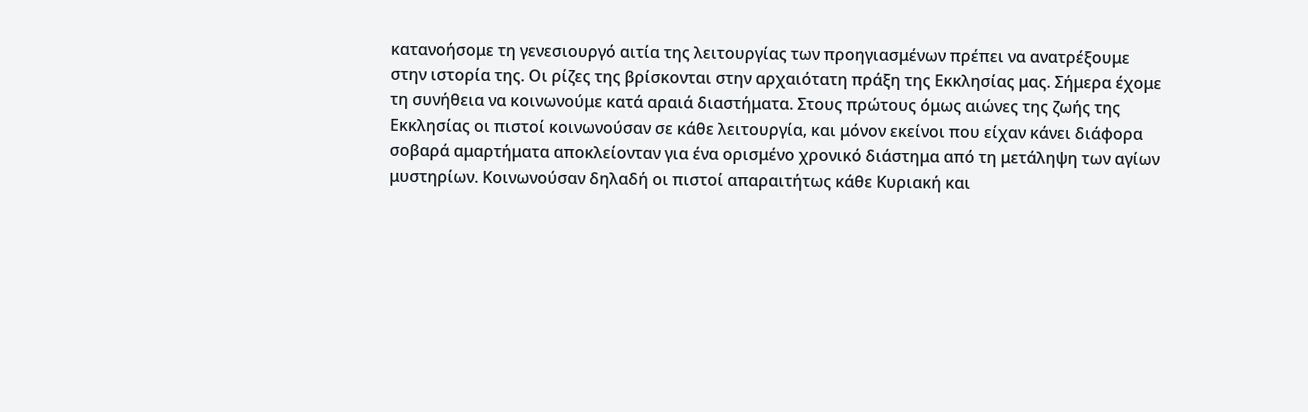κατανοήσομε τη γενεσιουργό αιτία της λειτουργίας των προηγιασμένων πρέπει να ανατρέξουμε στην ιστορία της. Οι ρίζες της βρίσκονται στην αρχαιότατη πράξη της Εκκλησίας μας. Σήμερα έχομε τη συνήθεια να κοινωνούμε κατά αραιά διαστήματα. Στους πρώτους όμως αιώνες της ζωής της Εκκλησίας οι πιστοί κοινωνούσαν σε κάθε λειτουργία, και μόνον εκείνοι που είχαν κάνει διάφορα σοβαρά αμαρτήματα αποκλείονταν για ένα ορισμένο χρονικό διάστημα από τη μετάληψη των αγίων μυστηρίων. Κοινωνούσαν δηλαδή οι πιστοί απαραιτήτως κάθε Κυριακή και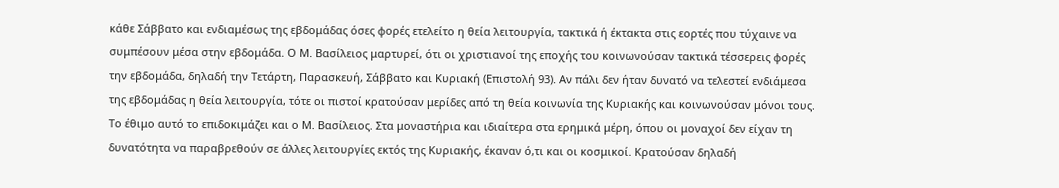κάθε Σάββατο και ενδιαμέσως της εβδομάδας όσες φορές ετελείτο η θεία λειτουργία, τακτικά ή έκτακτα στις εορτές που τύχαινε να συμπέσουν μέσα στην εβδομάδα. Ο Μ. Βασίλειος μαρτυρεί, ότι οι χριστιανοί της εποχής του κοινωνούσαν τακτικά τέσσερεις φορές την εβδομάδα, δηλαδή την Τετάρτη, Παρασκευή, Σάββατο και Κυριακή (Επιστολή 93). Αν πάλι δεν ήταν δυνατό να τελεστεί ενδιάμεσα της εβδομάδας η θεία λειτουργία, τότε οι πιστοί κρατούσαν μερίδες από τη θεία κοινωνία της Κυριακής και κοινωνούσαν μόνοι τους. Το έθιμο αυτό το επιδοκιμάζει και ο Μ. Βασίλειος. Στα μοναστήρια και ιδιαίτερα στα ερημικά μέρη, όπου οι μοναχοί δεν είχαν τη δυνατότητα να παραβρεθούν σε άλλες λειτουργίες εκτός της Κυριακής, έκαναν ό,τι και οι κοσμικοί. Κρατούσαν δηλαδή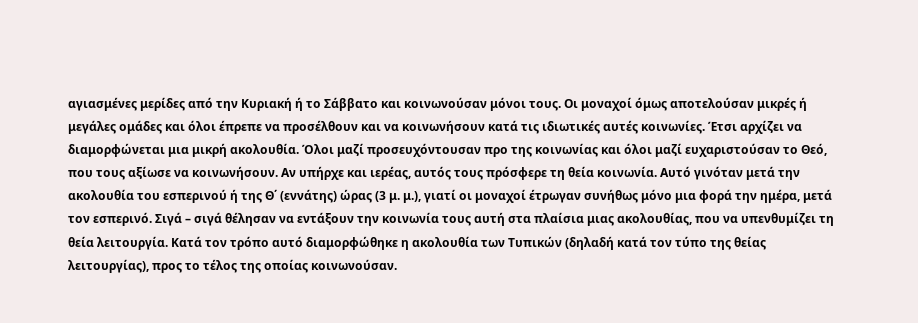αγιασμένες μερίδες από την Κυριακή ή το Σάββατο και κοινωνούσαν μόνοι τους. Οι μοναχοί όμως αποτελούσαν μικρές ή μεγάλες ομάδες και όλοι έπρεπε να προσέλθουν και να κοινωνήσουν κατά τις ιδιωτικές αυτές κοινωνίες. Έτσι αρχίζει να διαμορφώνεται μια μικρή ακολουθία. Όλοι μαζί προσευχόντουσαν προ της κοινωνίας και όλοι μαζί ευχαριστούσαν το Θεό, που τους αξίωσε να κοινωνήσουν. Αν υπήρχε και ιερέας, αυτός τους πρόσφερε τη θεία κοινωνία. Αυτό γινόταν μετά την ακολουθία του εσπερινού ή της Θ΄ (εννάτης) ώρας (3 μ. μ.), γιατί οι μοναχοί έτρωγαν συνήθως μόνο μια φορά την ημέρα, μετά τον εσπερινό. Σιγά – σιγά θέλησαν να εντάξουν την κοινωνία τους αυτή στα πλαίσια μιας ακολουθίας, που να υπενθυμίζει τη θεία λειτουργία. Κατά τον τρόπο αυτό διαμορφώθηκε η ακολουθία των Τυπικών (δηλαδή κατά τον τύπο της θείας λειτουργίας), προς το τέλος της οποίας κοινωνούσαν.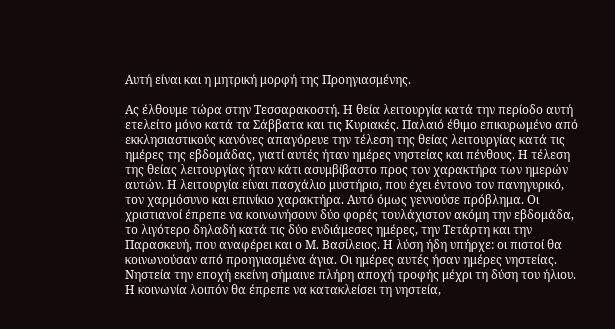Αυτή είναι και η μητρική μορφή της Προηγιασμένης.

Ας έλθουμε τώρα στην Τεσσαρακοστή. Η θεία λειτουργία κατά την περίοδο αυτή ετελείτο μόνο κατά τα Σάββατα και τις Κυριακές. Παλαιό έθιμο επικυρωμένο από εκκλησιαστικούς κανόνες απαγόρευε την τέλεση της θείας λειτουργίας κατά τις ημέρες της εβδομάδας, γιατί αυτές ήταν ημέρες νηστείας και πένθους. Η τέλεση της θείας λειτουργίας ήταν κάτι ασυμβίβαστο προς τον χαρακτήρα των ημερών αυτών. Η λειτουργία είναι πασχάλιο μυστήριο, που έχει έντονο τον πανηγυρικό, τον χαρμόσυνο και επινίκιο χαρακτήρα. Αυτό όμως γεννούσε πρόβλημα. Οι χριστιανοί έπρεπε να κοινωνήσουν δύο φορές τουλάχιστον ακόμη την εβδομάδα, το λιγότερο δηλαδή κατά τις δύο ενδιάμεσες ημέρες, την Τετάρτη και την Παρασκευή, που αναφέρει και ο Μ. Βασίλειος. Η λύση ήδη υπήρχε: οι πιστοί θα κοινωνούσαν από προηγιασμένα άγια. Οι ημέρες αυτές ήσαν ημέρες νηστείας. Νηστεία την εποχή εκείνη σήμαινε πλήρη αποχή τροφής μέχρι τη δύση του ήλιου. Η κοινωνία λοιπόν θα έπρεπε να κατακλείσει τη νηστεία,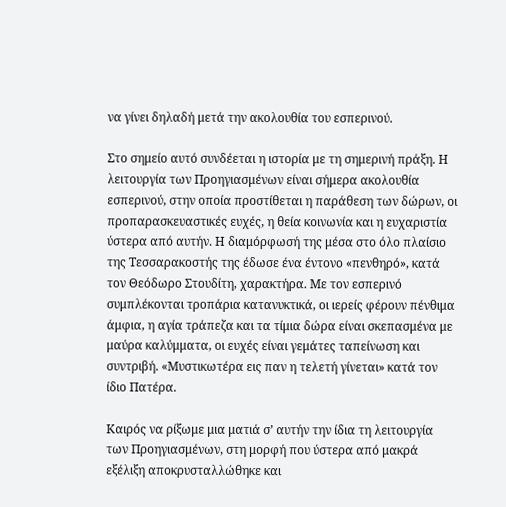να γίνει δηλαδή μετά την ακολουθία του εσπερινού.

Στο σημείο αυτό συνδέεται η ιστορία με τη σημερινή πράξη. Η λειτουργία των Προηγιασμένων είναι σήμερα ακολουθία εσπερινού, στην οποία προστίθεται η παράθεση των δώρων, οι προπαρασκευαστικές ευχές, η θεία κοινωνία και η ευχαριστία ύστερα από αυτήν. Η διαμόρφωσή της μέσα στο όλο πλαίσιο της Τεσσαρακοστής της έδωσε ένα έντονο «πενθηρό», κατά τον Θεόδωρο Στουδίτη, χαρακτήρα. Με τον εσπερινό συμπλέκονται τροπάρια κατανυκτικά, οι ιερείς φέρουν πένθιμα άμφια, η αγία τράπεζα και τα τίμια δώρα είναι σκεπασμένα με μαύρα καλύμματα, οι ευχές είναι γεμάτες ταπείνωση και συντριβή. «Μυστικωτέρα εις παν η τελετή γίνεται» κατά τον ίδιο Πατέρα.

Καιρός να ρίξωμε μια ματιά σ’ αυτήν την ίδια τη λειτουργία των Προηγιασμένων, στη μορφή που ύστερα από μακρά εξέλιξη αποκρυσταλλώθηκε και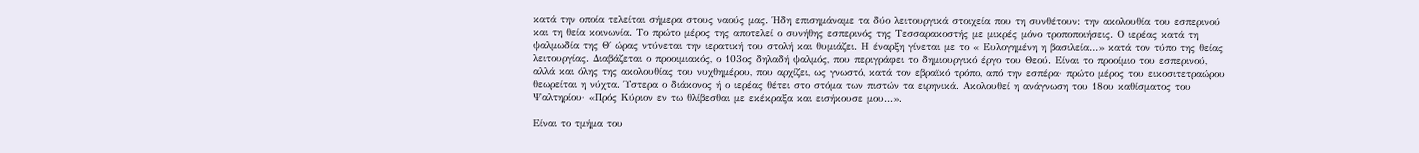κατά την οποία τελείται σήμερα στους ναούς μας. Ήδη επισημάναμε τα δύο λειτουργικά στοιχεία που τη συνθέτουν: την ακολουθία του εσπερινού και τη θεία κοινωνία. Το πρώτο μέρος της αποτελεί ο συνήθης εσπερινός της Τεσσαρακοστής με μικρές μόνο τροποποιήσεις. Ο ιερέας κατά τη ψαλμωδία της Θ΄ ώρας ντύνεται την ιερατική του στολή και θυμιάζει. Η έναρξη γίνεται με το « Ευλογημένη η βασιλεία…» κατά τον τύπο της θείας λειτουργίας. Διαβάζεται ο προοιμιακός, ο 103ος δηλαδή ψαλμός, που περιγράφει το δημιουργικό έργο του Θεού. Είναι το προοίμιο του εσπερινού, αλλά και όλης της ακολουθίας του νυχθημέρου, που αρχίζει, ως γνωστό, κατά τον εβραϊκό τρόπο, από την εσπέρα· πρώτο μέρος του εικοσιτετραώρου θεωρείται η νύχτα. Ύστερα ο διάκονος ή ο ιερέας θέτει στο στόμα των πιστών τα ειρηνικά. Ακολουθεί η ανάγνωση του 18ου καθίσματος του Ψαλτηρίου· «Πρός Κύριον εν τω θλίβεσθαι με εκέκραξα και εισήκουσε μου…».

Είναι το τμήμα του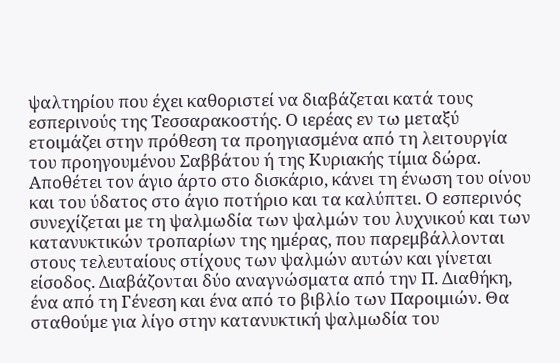ψαλτηρίου που έχει καθοριστεί να διαβάζεται κατά τους εσπερινούς της Τεσσαρακοστής. Ο ιερέας εν τω μεταξύ ετοιμάζει στην πρόθεση τα προηγιασμένα από τη λειτουργία του προηγουμένου Σαββάτου ή της Κυριακής τίμια δώρα. Αποθέτει τον άγιο άρτο στο δισκάριο, κάνει τη ένωση του οίνου και του ύδατος στο άγιο ποτήριο και τα καλύπτει. Ο εσπερινός συνεχίζεται με τη ψαλμωδία των ψαλμών του λυχνικού και των κατανυκτικών τροπαρίων της ημέρας, που παρεμβάλλονται στους τελευταίους στίχους των ψαλμών αυτών και γίνεται είσοδος. Διαβάζονται δύο αναγνώσματα από την Π. Διαθήκη, ένα από τη Γένεση και ένα από το βιβλίο των Παροιμιών. Θα σταθούμε για λίγο στην κατανυκτική ψαλμωδία του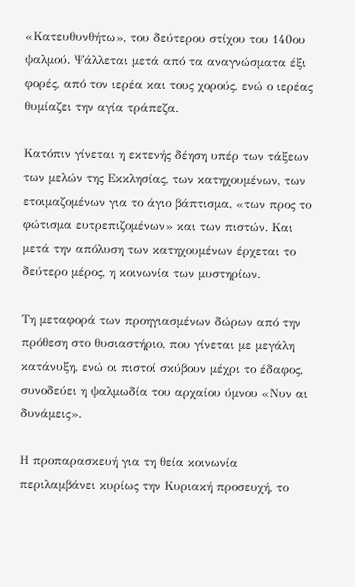«Κατευθυνθήτω», του δεύτερου στίχου του 140ου ψαλμού. Ψάλλεται μετά από τα αναγνώσματα έξι φορές, από τον ιερέα και τους χορούς, ενώ ο ιερέας θυμίαζει την αγία τράπεζα.

Κατόπιν γίνεται η εκτενής δέηση υπέρ των τάξεων των μελών της Εκκλησίας, των κατηχουμένων, των ετοιμαζομένων για το άγιο βάπτισμα, «των προς το φώτισμα ευτρεπιζομένων» και των πιστών. Και μετά την απόλυση των κατηχουμένων έρχεται το δεύτερο μέρος, η κοινωνία των μυστηρίων.

Τη μεταφορά των προηγιασμένων δώρων από την πρόθεση στο θυσιαστήριο, που γίνεται με μεγάλη κατάνυξη, ενώ οι πιστοί σκύβουν μέχρι το έδαφος, συνοδεύει η ψαλμωδία του αρχαίου ύμνου «Νυν αι δυνάμεις».

Η προπαρασκευή για τη θεία κοινωνία περιλαμβάνει κυρίως την Κυριακή προσευχή, το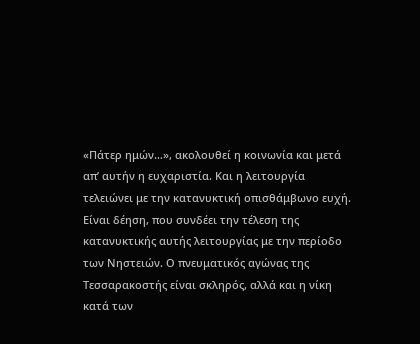«Πάτερ ημών…», ακολουθεί η κοινωνία και μετά απ’ αυτήν η ευχαριστία. Και η λειτουργία τελειώνει με την κατανυκτική οπισθάμβωνο ευχή. Είναι δέηση, που συνδέει την τέλεση της κατανυκτικής αυτής λειτουργίας με την περίοδο των Νηστειών. Ο πνευματικός αγώνας της Τεσσαρακοστής είναι σκληρός, αλλά και η νίκη κατά των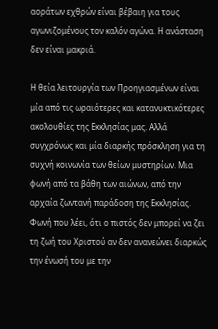αοράτων εχθρών είναι βέβαιη για τους αγωνιζομένους τον καλόν αγώνα. Η ανάσταση δεν είναι μακριά.

Η θεία λειτουργία των Προηγιασμένων είναι μία από τις ωραιότερες και κατανυκτικότερες ακολουθίες της Εκκλησίας μας. Αλλά συγχρόνως και μία διαρκής πρόσκληση για τη συχνή κοινωνία των θείων μυστηρίων. Μια φωνή από τα βάθη των αιώνων, από την αρχαία ζωντανή παράδοση της Εκκλησίας. Φωνή που λέει, ότι ο πιστός δεν μπορεί να ζει τη ζωή του Χριστού αν δεν ανανεώνει διαρκώς την ένωσή του με την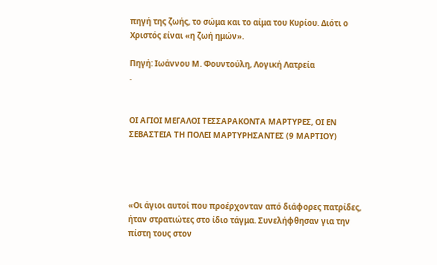πηγή της ζωής, το σώμα και το αίμα του Κυρίου. Διότι ο Χριστός είναι «η ζωή ημών».

Πηγή: Ιωάννου Μ. Φουντούλη, Λογική Λατρεία
.


ΟΙ ΑΓΙΟΙ ΜΕΓΑΛΟΙ ΤΕΣΣΑΡΑΚΟΝΤΑ ΜΑΡΤΥΡΕΣ, ΟΙ ΕΝ ΣΕΒΑΣΤΕΙΑ ΤΗ ΠΟΛΕΙ ΜΑΡΤΥΡΗΣΑΝΤΕΣ (9 ΜΑΡΤΙΟΥ)




«Οι άγιοι αυτοί που προέρχονταν από διάφορες πατρίδες, ήταν στρατιώτες στο ίδιο τάγμα. Συνελήφθησαν για την πίστη τους στον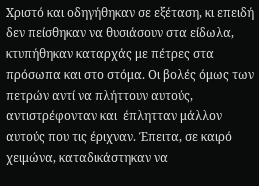Χριστό και οδηγήθηκαν σε εξέταση, κι επειδή δεν πείσθηκαν να θυσιάσουν στα είδωλα, κτυπήθηκαν καταρχάς με πέτρες στα πρόσωπα και στο στόμα. Οι βολές όμως των πετρών αντί να πλήττουν αυτούς, αντιστρέφονταν και  έπλητταν μάλλον αυτούς που τις έριχναν. Έπειτα, σε καιρό χειμώνα, καταδικάστηκαν να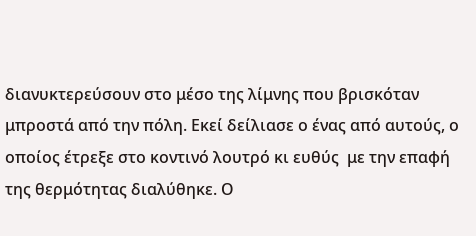διανυκτερεύσουν στο μέσο της λίμνης που βρισκόταν μπροστά από την πόλη. Εκεί δείλιασε ο ένας από αυτούς, ο οποίος έτρεξε στο κοντινό λουτρό κι ευθύς  με την επαφή της θερμότητας διαλύθηκε. Ο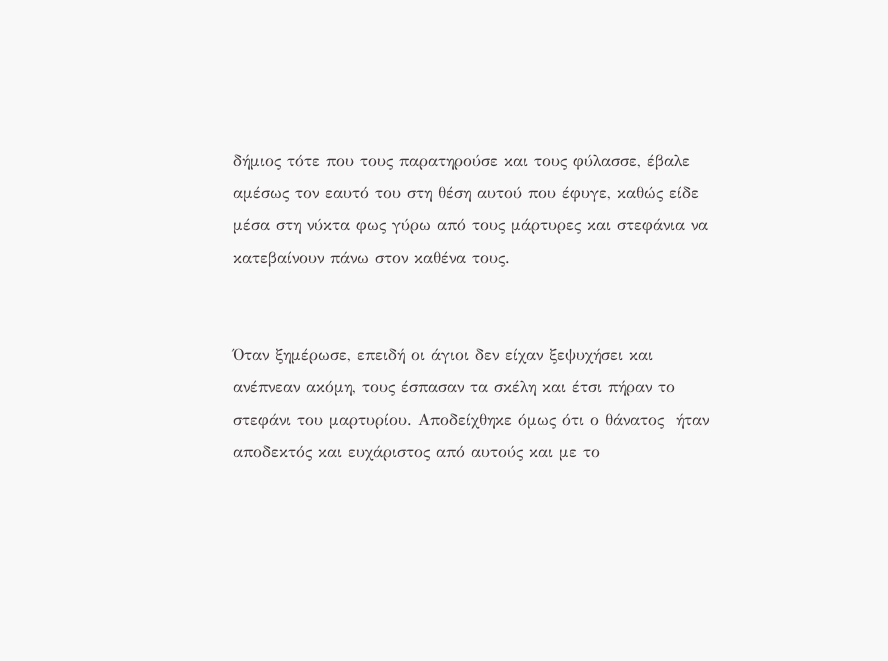δήμιος τότε που τους παρατηρούσε και τους φύλασσε, έβαλε αμέσως τον εαυτό του στη θέση αυτού που έφυγε, καθώς είδε μέσα στη νύκτα φως γύρω από τους μάρτυρες και στεφάνια να κατεβαίνουν πάνω στον καθένα τους.


Όταν ξημέρωσε, επειδή οι άγιοι δεν είχαν ξεψυχήσει και ανέπνεαν ακόμη, τους έσπασαν τα σκέλη και έτσι πήραν το στεφάνι του μαρτυρίου. Αποδείχθηκε όμως ότι ο θάνατος  ήταν αποδεκτός και ευχάριστος από αυτούς και με το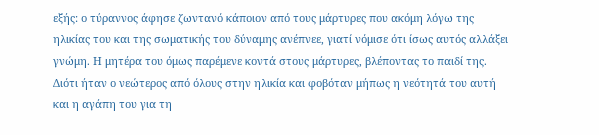εξής: ο τύραννος άφησε ζωντανό κάποιον από τους μάρτυρες που ακόμη λόγω της ηλικίας του και της σωματικής του δύναμης ανέπνεε, γιατί νόμισε ότι ίσως αυτός αλλάξει γνώμη. Η μητέρα του όμως παρέμενε κοντά στους μάρτυρες, βλέποντας το παιδί της. Διότι ήταν ο νεώτερος από όλους στην ηλικία και φοβόταν μήπως η νεότητά του αυτή και η αγάπη του για τη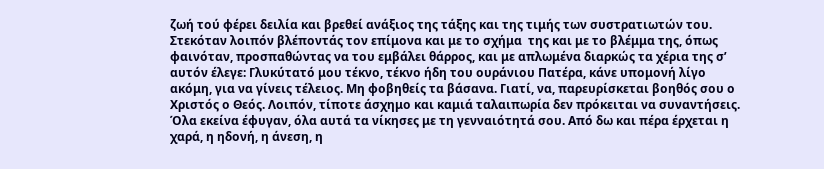ζωή τού φέρει δειλία και βρεθεί ανάξιος της τάξης και της τιμής των συστρατιωτών του. Στεκόταν λοιπόν βλέποντάς τον επίμονα και με το σχήμα  της και με το βλέμμα της, όπως φαινόταν, προσπαθώντας να του εμβάλει θάρρος, και με απλωμένα διαρκώς τα χέρια της σ’ αυτόν έλεγε: Γλυκύτατό μου τέκνο, τέκνο ήδη του ουράνιου Πατέρα, κάνε υπομονή λίγο ακόμη, για να γίνεις τέλειος. Μη φοβηθείς τα βάσανα. Γιατί, να, παρευρίσκεται βοηθός σου ο Χριστός ο Θεός. Λοιπόν, τίποτε άσχημο και καμιά ταλαιπωρία δεν πρόκειται να συναντήσεις. Όλα εκείνα έφυγαν, όλα αυτά τα νίκησες με τη γενναιότητά σου. Από δω και πέρα έρχεται η χαρά, η ηδονή, η άνεση, η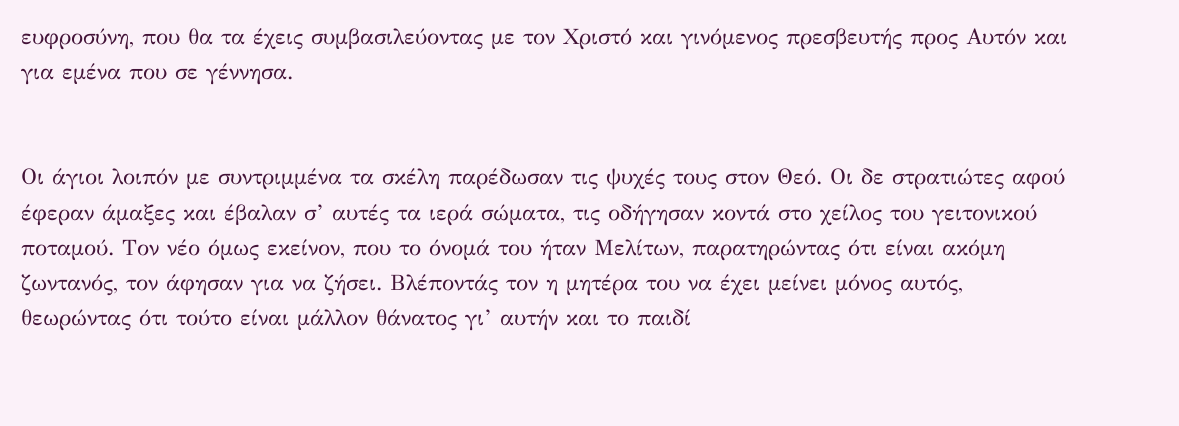ευφροσύνη, που θα τα έχεις συμβασιλεύοντας με τον Χριστό και γινόμενος πρεσβευτής προς Αυτόν και για εμένα που σε γέννησα.


Οι άγιοι λοιπόν με συντριμμένα τα σκέλη παρέδωσαν τις ψυχές τους στον Θεό. Οι δε στρατιώτες αφού έφεραν άμαξες και έβαλαν σ’ αυτές τα ιερά σώματα, τις οδήγησαν κοντά στο χείλος του γειτονικού ποταμού. Τον νέο όμως εκείνον, που το όνομά του ήταν Μελίτων, παρατηρώντας ότι είναι ακόμη ζωντανός, τον άφησαν για να ζήσει. Βλέποντάς τον η μητέρα του να έχει μείνει μόνος αυτός, θεωρώντας ότι τούτο είναι μάλλον θάνατος γι’ αυτήν και το παιδί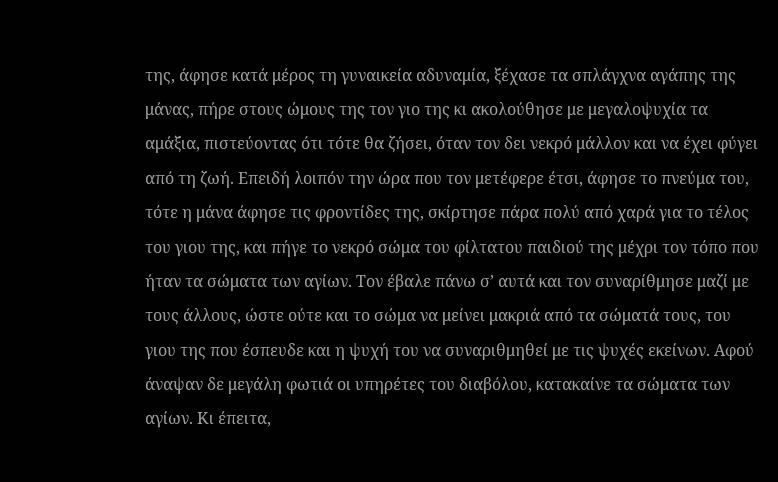της, άφησε κατά μέρος τη γυναικεία αδυναμία, ξέχασε τα σπλάγχνα αγάπης της μάνας, πήρε στους ώμους της τον γιο της κι ακολούθησε με μεγαλοψυχία τα αμάξια, πιστεύοντας ότι τότε θα ζήσει, όταν τον δει νεκρό μάλλον και να έχει φύγει από τη ζωή. Επειδή λοιπόν την ώρα που τον μετέφερε έτσι, άφησε το πνεύμα του, τότε η μάνα άφησε τις φροντίδες της, σκίρτησε πάρα πολύ από χαρά για το τέλος του γιου της, και πήγε το νεκρό σώμα του φίλτατου παιδιού της μέχρι τον τόπο που ήταν τα σώματα των αγίων. Τον έβαλε πάνω σ’ αυτά και τον συναρίθμησε μαζί με τους άλλους, ώστε ούτε και το σώμα να μείνει μακριά από τα σώματά τους, του γιου της που έσπευδε και η ψυχή του να συναριθμηθεί με τις ψυχές εκείνων. Αφού άναψαν δε μεγάλη φωτιά οι υπηρέτες του διαβόλου, κατακαίνε τα σώματα των αγίων. Κι έπειτα,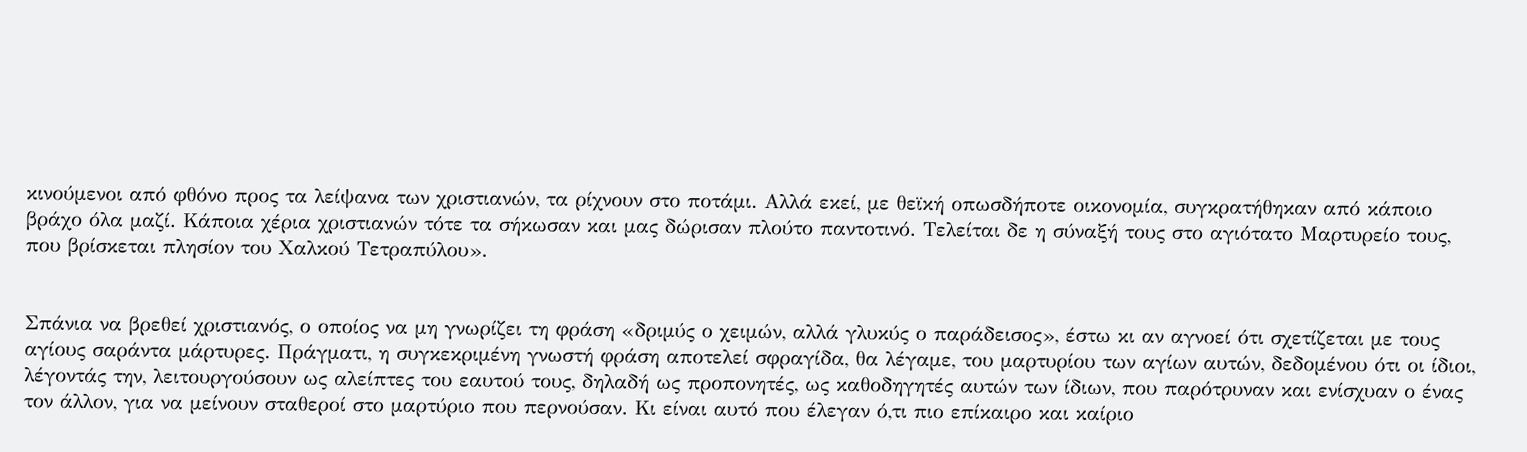κινούμενοι από φθόνο προς τα λείψανα των χριστιανών, τα ρίχνουν στο ποτάμι. Αλλά εκεί, με θεϊκή οπωσδήποτε οικονομία, συγκρατήθηκαν από κάποιο βράχο όλα μαζί. Κάποια χέρια χριστιανών τότε τα σήκωσαν και μας δώρισαν πλούτο παντοτινό. Τελείται δε η σύναξή τους στο αγιότατο Μαρτυρείο τους, που βρίσκεται πλησίον του Χαλκού Τετραπύλου».


Σπάνια να βρεθεί χριστιανός, ο οποίος να μη γνωρίζει τη φράση «δριμύς ο χειμών, αλλά γλυκύς ο παράδεισος», έστω κι αν αγνοεί ότι σχετίζεται με τους αγίους σαράντα μάρτυρες. Πράγματι, η συγκεκριμένη γνωστή φράση αποτελεί σφραγίδα, θα λέγαμε, του μαρτυρίου των αγίων αυτών, δεδομένου ότι οι ίδιοι, λέγοντάς την, λειτουργούσουν ως αλείπτες του εαυτού τους, δηλαδή ως προπονητές, ως καθοδηγητές αυτών των ίδιων, που παρότρυναν και ενίσχυαν ο ένας τον άλλον, για να μείνουν σταθεροί στο μαρτύριο που περνούσαν. Κι είναι αυτό που έλεγαν ό,τι πιο επίκαιρο και καίριο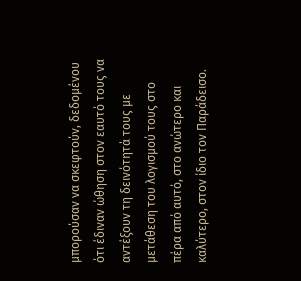μπορούσαν να σκεφτούν, δεδομένου ότι έδιναν ώθηση στον εαυτό τους να αντέξουν τη δεινότητά τους με μετάθεση του λογισμού τους στο πέρα από αυτό, στο ανώτερο και καλύτερο, στον ίδιο τον Παράδεισο.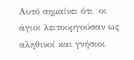Αυτό σημαίνει ότι  οι άγιοι λειτουργούσαν ως αληθινοί και γνήσιοι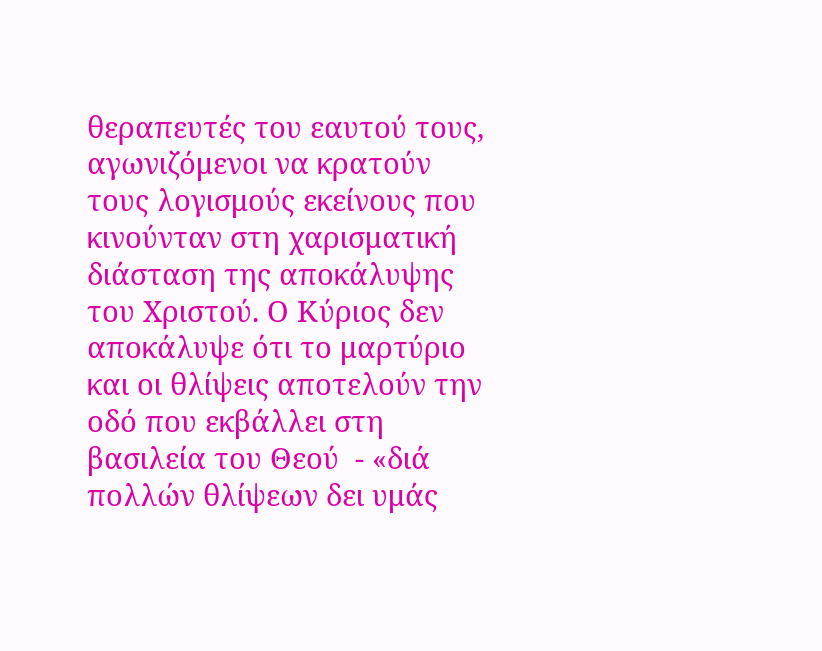θεραπευτές του εαυτού τους, αγωνιζόμενοι να κρατούν  τους λογισμούς εκείνους που κινούνταν στη χαρισματική διάσταση της αποκάλυψης του Χριστού. Ο Κύριος δεν αποκάλυψε ότι το μαρτύριο και οι θλίψεις αποτελούν την οδό που εκβάλλει στη βασιλεία του Θεού  - «διά πολλών θλίψεων δει υμάς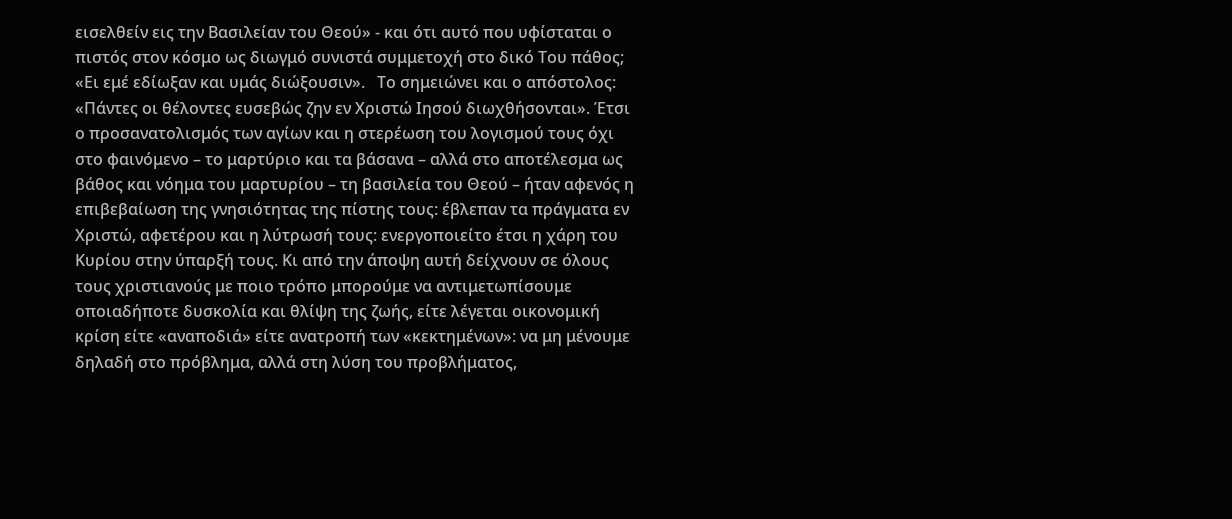εισελθείν εις την Βασιλείαν του Θεού» - και ότι αυτό που υφίσταται ο πιστός στον κόσμο ως διωγμό συνιστά συμμετοχή στο δικό Του πάθος; «Ει εμέ εδίωξαν και υμάς διώξουσιν».   Το σημειώνει και ο απόστολος: «Πάντες οι θέλοντες ευσεβώς ζην εν Χριστώ Ιησού διωχθήσονται». Έτσι ο προσανατολισμός των αγίων και η στερέωση του λογισμού τους όχι στο φαινόμενο – το μαρτύριο και τα βάσανα – αλλά στο αποτέλεσμα ως βάθος και νόημα του μαρτυρίου – τη βασιλεία του Θεού – ήταν αφενός η επιβεβαίωση της γνησιότητας της πίστης τους: έβλεπαν τα πράγματα εν Χριστώ, αφετέρου και η λύτρωσή τους: ενεργοποιείτο έτσι η χάρη του Κυρίου στην ύπαρξή τους. Κι από την άποψη αυτή δείχνουν σε όλους τους χριστιανούς με ποιο τρόπο μπορούμε να αντιμετωπίσουμε οποιαδήποτε δυσκολία και θλίψη της ζωής, είτε λέγεται οικονομική κρίση είτε «αναποδιά» είτε ανατροπή των «κεκτημένων»: να μη μένουμε δηλαδή στο πρόβλημα, αλλά στη λύση του προβλήματος,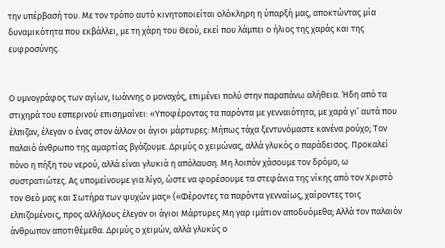την υπέρβασή του. Με τον τρόπο αυτό κινητοποιείται ολόκληρη η ύπαρξή μας, αποκτώντας μία δυναμικότητα που εκβάλλει, με τη χάρη του Θεού, εκεί που λάμπει ο ήλιος της χαράς και της ευφροσύνης.


Ο υμνογράφος των αγίων, Ιωάννης ο μοναχός, επιμένει πολύ στην παραπάνω αλήθεια. Ήδη από τα στιχηρά του εσπερινού επισημαίνει: «Υποφέροντας τα παρόντα με γενναιότητα, με χαρά γι’ αυτά που έλπιζαν, έλεγαν ο ένας στον άλλον οι άγιοι μάρτυρες: Μήπως τάχα ξεντυνόμαστε κανένα ρούχο; Τον παλαιό άνθρωπο της αμαρτίας βγάζουμε. Δριμύς ο χειμώνας, αλλά γλυκός ο παράδεισος. Προκαλεί πόνο η πήξη του νερού, αλλά είναι γλυκιά η απόλαυση. Μη λοιπόν χάσουμε τον δρόμο, ω συστρατιώτες. Ας υπομείνουμε για λίγο, ώστε να φορέσουμε τα στεφάνια της νίκης από τον Χριστό τον Θεό μας και Σωτήρα των ψυχών μας» («Φέροντες τα παρόντα γενναίως, χαίροντες τοις ελπιζομένοις, προς αλλήλους έλεγον οι άγιοι Μάρτυρες Μη γαρ ιμάτιον αποδυόμεθα; Αλλά τον παλαιόν άνθρωπον αποτιθέμεθα. Δριμύς ο χειμών, αλλά γλυκύς ο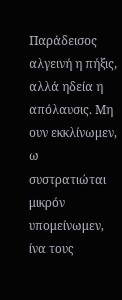Παράδεισος αλγεινή η πήξις, αλλά ηδεία η απόλαυσις. Μη ουν εκκλίνωμεν, ω συστρατιώται μικρόν υπομείνωμεν, ίνα τους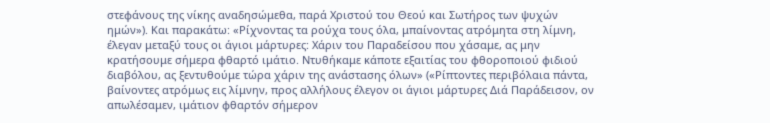στεφάνους της νίκης αναδησώμεθα, παρά Χριστού του Θεού και Σωτήρος των ψυχών ημών»). Και παρακάτω: «Ρίχνοντας τα ρούχα τους όλα, μπαίνοντας ατρόμητα στη λίμνη, έλεγαν μεταξύ τους οι άγιοι μάρτυρες: Χάριν του Παραδείσου που χάσαμε, ας μην κρατήσουμε σήμερα φθαρτό ιμάτιο. Ντυθήκαμε κάποτε εξαιτίας του φθοροποιού φιδιού διαβόλου, ας ξεντυθούμε τώρα χάριν της ανάστασης όλων» («Ρίπτοντες περιβόλαια πάντα, βαίνοντες ατρόμως εις λίμνην, προς αλλήλους έλεγον οι άγιοι μάρτυρες Διά Παράδεισον, ον απωλέσαμεν, ιμάτιον φθαρτόν σήμερον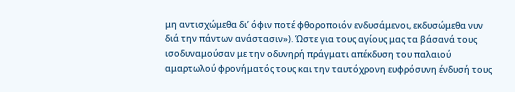μη αντισχώμεθα δι’ όφιν ποτέ φθοροποιόν ενδυσάμενοι, εκδυσώμεθα νυν διά την πάντων ανάστασιν»). Ώστε για τους αγίους μας τα βάσανά τους ισοδυναμούσαν με την οδυνηρή πράγματι απέκδυση του παλαιού αμαρτωλού φρονήματός τους και την ταυτόχρονη ευφρόσυνη ένδυσή τους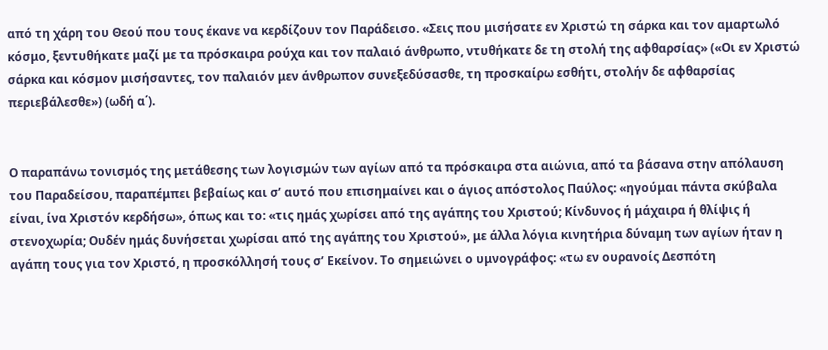από τη χάρη του Θεού που τους έκανε να κερδίζουν τον Παράδεισο. «Σεις που μισήσατε εν Χριστώ τη σάρκα και τον αμαρτωλό κόσμο, ξεντυθήκατε μαζί με τα πρόσκαιρα ρούχα και τον παλαιό άνθρωπο, ντυθήκατε δε τη στολή της αφθαρσίας» («Οι εν Χριστώ σάρκα και κόσμον μισήσαντες, τον παλαιόν μεν άνθρωπον συνεξεδύσασθε, τη προσκαίρω εσθήτι, στολήν δε αφθαρσίας περιεβάλεσθε») (ωδή α΄).


Ο παραπάνω τονισμός της μετάθεσης των λογισμών των αγίων από τα πρόσκαιρα στα αιώνια, από τα βάσανα στην απόλαυση του Παραδείσου, παραπέμπει βεβαίως και σ’ αυτό που επισημαίνει και ο άγιος απόστολος Παύλος: «ηγούμαι πάντα σκύβαλα είναι, ίνα Χριστόν κερδήσω», όπως και το: «τις ημάς χωρίσει από της αγάπης του Χριστού; Κίνδυνος ή μάχαιρα ή θλίψις ή στενοχωρία; Ουδέν ημάς δυνήσεται χωρίσαι από της αγάπης του Χριστού», με άλλα λόγια κινητήρια δύναμη των αγίων ήταν η αγάπη τους για τον Χριστό, η προσκόλλησή τους σ’ Εκείνον. Το σημειώνει ο υμνογράφος: «τω εν ουρανοίς Δεσπότη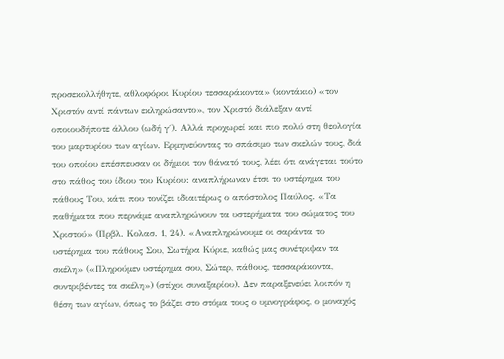προσεκολλήθητε, αθλοφόροι Κυρίου τεσσαράκοντα» (κοντάκιο) «τον Χριστόν αντί πάντων εκληρώσαντο», τον Χριστό διάλεξαν αντί οποιουδήποτε άλλου (ωδή γ΄). Αλλά προχωρεί και πιο πολύ στη θεολογία του μαρτυρίου των αγίων. Ερμηνεύοντας το σπάσιμο των σκελών τους, διά του οποίου επέσπευσαν οι δήμιοι τον θάνατό τους, λέει ότι ανάγεται τούτο στο πάθος του ίδιου του Κυρίου: αναπλήρωναν έτσι το υστέρημα του πάθους Του, κάτι που τονίζει ιδιαιτέρως ο απόστολος Παύλος. «Τα παθήματα που περνάμε αναπληρώνουν τα υστερήματα του σώματος του Χριστού» (Πρβλ. Κολασ. 1, 24). «Αναπληρώνουμε οι σαράντα το υστέρημα του πάθους Σου, Σωτήρα Κύριε, καθώς μας συνέτριψαν τα σκέλη» («Πληρούμεν υστέρημα σου, Σώτερ, πάθους, τεσσαράκοντα, συντριβέντες τα σκέλη») (στίχοι συναξαρίου). Δεν παραξενεύει λοιπόν η θέση των αγίων, όπως το βάζει στο στόμα τους ο υμνογράφος, ο μοναχός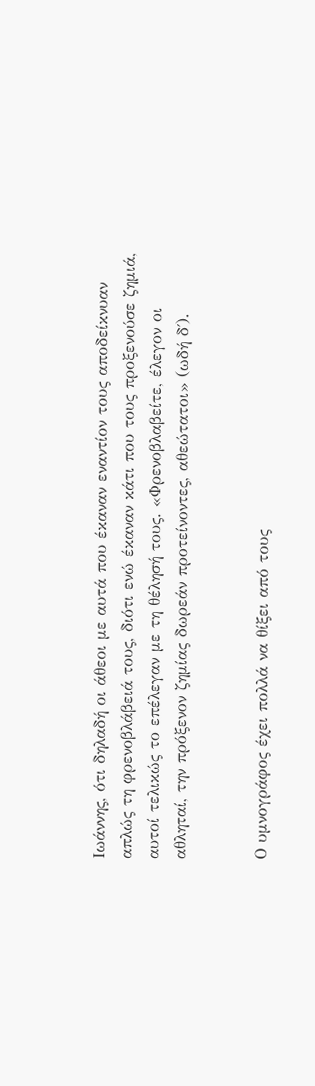Ιωάννης, ότι δηλαδή οι άθεοι με αυτά που έκαναν εναντίον τους αποδείκνυαν απλώς τη φρενοβλάβειά τους, διότι ενώ έκαναν κάτι που τους προξενούσε ζημιά, αυτοί τελικώς το επέλεγαν με τη θέλησή τους. «Φρενοβλαβείτε, έλεγον οι αθληταί, την πρόξενον ζημίας δωρεάν προτείνοντες, αθεώτατοι» (ωδή δ΄).


Ο υμνογράφος έχει πολλά να θίξει από τους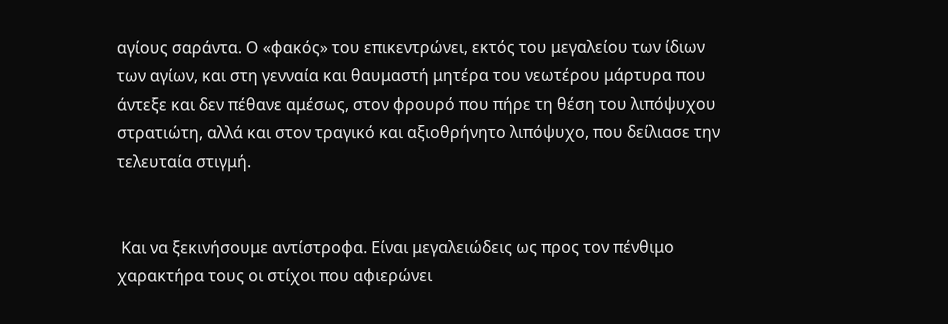αγίους σαράντα. Ο «φακός» του επικεντρώνει, εκτός του μεγαλείου των ίδιων των αγίων, και στη γενναία και θαυμαστή μητέρα του νεωτέρου μάρτυρα που άντεξε και δεν πέθανε αμέσως, στον φρουρό που πήρε τη θέση του λιπόψυχου στρατιώτη, αλλά και στον τραγικό και αξιοθρήνητο λιπόψυχο, που δείλιασε την τελευταία στιγμή.


 Και να ξεκινήσουμε αντίστροφα. Είναι μεγαλειώδεις ως προς τον πένθιμο χαρακτήρα τους οι στίχοι που αφιερώνει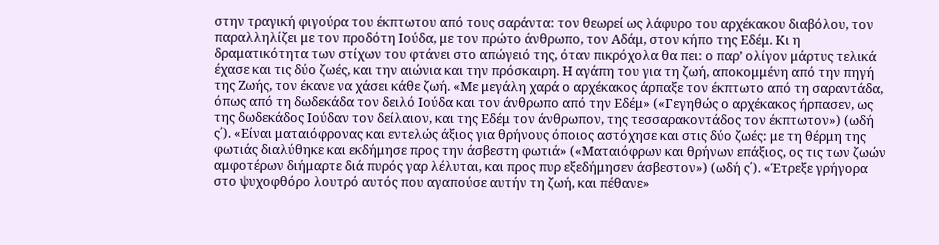στην τραγική φιγούρα του έκπτωτου από τους σαράντα: τον θεωρεί ως λάφυρο του αρχέκακου διαβόλου, τον παραλληλίζει με τον προδότη Ιούδα, με τον πρώτο άνθρωπο, τον Αδάμ, στον κήπο της Εδέμ. Κι η δραματικότητα των στίχων του φτάνει στο απώγειό της, όταν πικρόχολα θα πει: ο παρ’ ολίγον μάρτυς τελικά έχασε και τις δύο ζωές, και την αιώνια και την πρόσκαιρη. Η αγάπη του για τη ζωή, αποκομμένη από την πηγή της Ζωής, τον έκανε να χάσει κάθε ζωή. «Με μεγάλη χαρά ο αρχέκακος άρπαξε τον έκπτωτο από τη σαραντάδα, όπως από τη δωδεκάδα τον δειλό Ιούδα και τον άνθρωπο από την Εδέμ» («Γεγηθώς ο αρχέκακος ήρπασεν, ως της δωδεκάδος Ιούδαν τον δείλαιον, και της Εδέμ τον άνθρωπον, της τεσσαρακοντάδος τον έκπτωτον») (ωδή ς΄). «Είναι ματαιόφρονας και εντελώς άξιος για θρήνους όποιος αστόχησε και στις δύο ζωές: με τη θέρμη της φωτιάς διαλύθηκε και εκδήμησε προς την άσβεστη φωτιά» («Ματαιόφρων και θρήνων επάξιος, ος τις των ζωών αμφοτέρων διήμαρτε διά πυρός γαρ λέλυται, και προς πυρ εξεδήμησεν άσβεστον») (ωδή ς΄). «Έτρεξε γρήγορα στο ψυχοφθόρο λουτρό αυτός που αγαπούσε αυτήν τη ζωή, και πέθανε»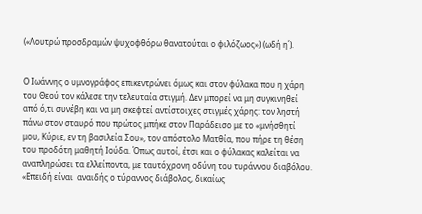(«Λουτρώ προσδραμών ψυχοφθόρω θανατούται ο φιλόζωος») (ωδή η΄).


Ο Ιωάννης ο υμνογράφος επικεντρώνει όμως και στον φύλακα που η χάρη του Θεού τον κάλεσε την τελευταία στιγμή. Δεν μπορεί να μη συγκινηθεί από ό,τι συνέβη και να μη σκεφτεί αντίστοιχες στιγμές χάρης: τον ληστή πάνω στον σταυρό που πρώτος μπήκε στον Παράδεισο με το «μνήσθητί μου, Κύριε, εν τη βασιλεία Σου», τον απόστολο Ματθία, που πήρε τη θέση του προδότη μαθητή Ιούδα. Όπως αυτοί, έτσι και ο φύλακας καλείται να αναπληρώσει τα ελλείποντα, με ταυτόχρονη οδύνη του τυράννου διαβόλου. «Επειδή είναι  αναιδής ο τύραννος διάβολος, δικαίως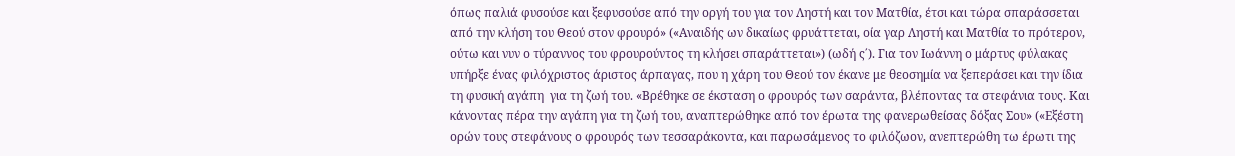όπως παλιά φυσούσε και ξεφυσούσε από την οργή του για τον Ληστή και τον Ματθία, έτσι και τώρα σπαράσσεται από την κλήση του Θεού στον φρουρό» («Αναιδής ων δικαίως φρυάττεται, οία γαρ Ληστή και Ματθία το πρότερον, ούτω και νυν ο τύραννος του φρουρούντος τη κλήσει σπαράττεται») (ωδή ς΄). Για τον Ιωάννη ο μάρτυς φύλακας υπήρξε ένας φιλόχριστος άριστος άρπαγας, που η χάρη του Θεού τον έκανε με θεοσημία να ξεπεράσει και την ίδια τη φυσική αγάπη  για τη ζωή του. «Βρέθηκε σε έκσταση ο φρουρός των σαράντα, βλέποντας τα στεφάνια τους. Και κάνοντας πέρα την αγάπη για τη ζωή του, αναπτερώθηκε από τον έρωτα της φανερωθείσας δόξας Σου» («Εξέστη ορών τους στεφάνους ο φρουρός των τεσσαράκοντα, και παρωσάμενος το φιλόζωον, ανεπτερώθη τω έρωτι της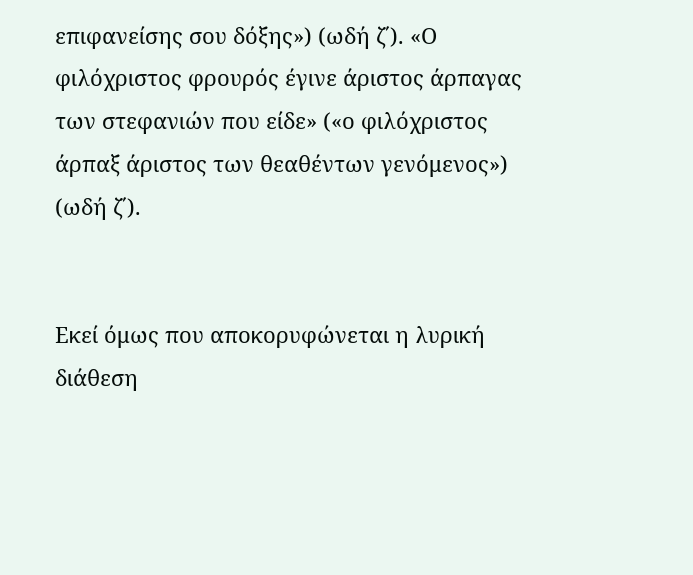επιφανείσης σου δόξης») (ωδή ζ΄). «Ο φιλόχριστος φρουρός έγινε άριστος άρπαγας των στεφανιών που είδε» («ο φιλόχριστος άρπαξ άριστος των θεαθέντων γενόμενος») (ωδή ζ΄).


Εκεί όμως που αποκορυφώνεται η λυρική διάθεση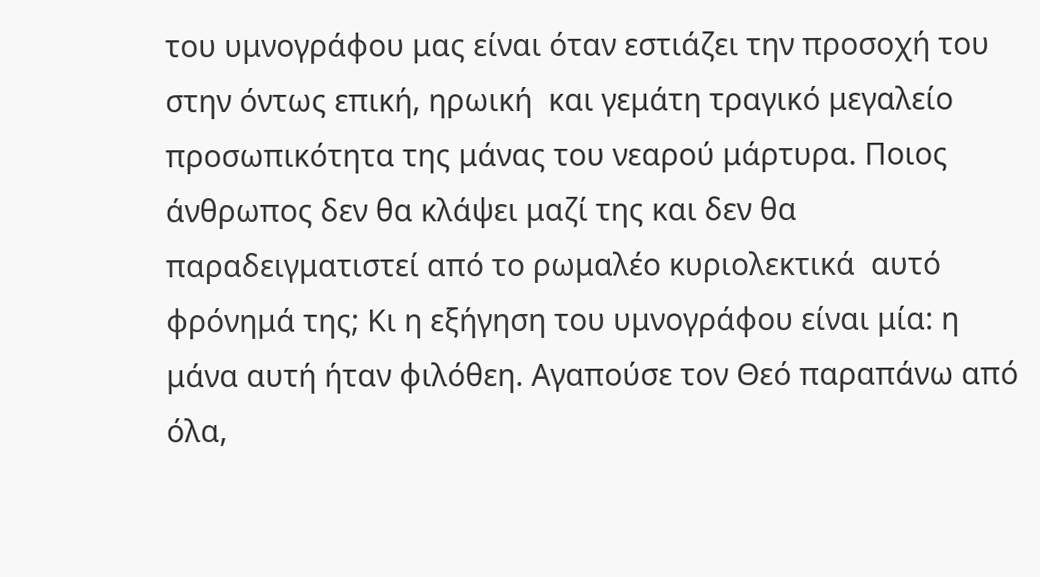του υμνογράφου μας είναι όταν εστιάζει την προσοχή του στην όντως επική, ηρωική  και γεμάτη τραγικό μεγαλείο προσωπικότητα της μάνας του νεαρού μάρτυρα. Ποιος άνθρωπος δεν θα κλάψει μαζί της και δεν θα παραδειγματιστεί από το ρωμαλέο κυριολεκτικά  αυτό φρόνημά της; Κι η εξήγηση του υμνογράφου είναι μία: η μάνα αυτή ήταν φιλόθεη. Αγαπούσε τον Θεό παραπάνω από όλα,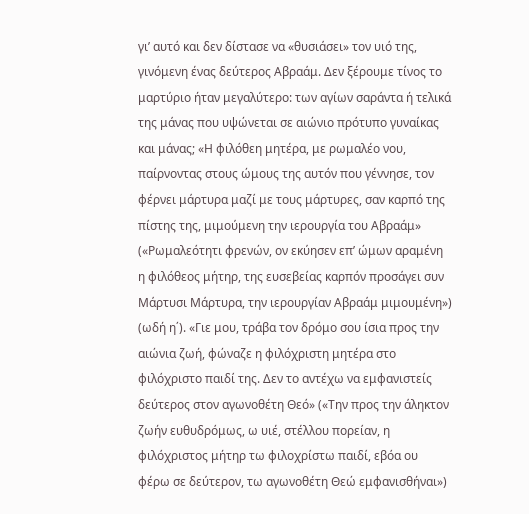γι’ αυτό και δεν δίστασε να «θυσιάσει» τον υιό της, γινόμενη ένας δεύτερος Αβραάμ. Δεν ξέρουμε τίνος το μαρτύριο ήταν μεγαλύτερο: των αγίων σαράντα ή τελικά της μάνας που υψώνεται σε αιώνιο πρότυπο γυναίκας και μάνας; «Η φιλόθεη μητέρα, με ρωμαλέο νου, παίρνοντας στους ώμους της αυτόν που γέννησε, τον φέρνει μάρτυρα μαζί με τους μάρτυρες, σαν καρπό της πίστης της, μιμούμενη την ιερουργία του Αβραάμ» («Ρωμαλεότητι φρενών, ον εκύησεν επ’ ώμων αραμένη η φιλόθεος μήτηρ, της ευσεβείας καρπόν προσάγει συν Μάρτυσι Μάρτυρα, την ιερουργίαν Αβραάμ μιμουμένη») (ωδή η΄). «Γιε μου, τράβα τον δρόμο σου ίσια προς την αιώνια ζωή, φώναζε η φιλόχριστη μητέρα στο φιλόχριστο παιδί της. Δεν το αντέχω να εμφανιστείς δεύτερος στον αγωνοθέτη Θεό» («Την προς την άληκτον ζωήν ευθυδρόμως, ω υιέ, στέλλου πορείαν, η φιλόχριστος μήτηρ τω φιλοχρίστω παιδί, εβόα ου φέρω σε δεύτερον, τω αγωνοθέτη Θεώ εμφανισθήναι»)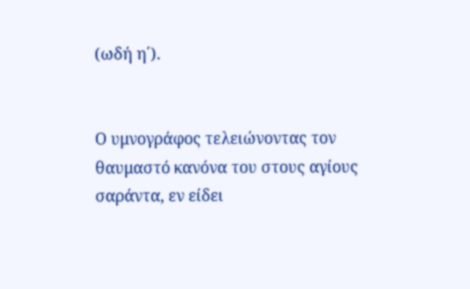(ωδή η΄).


Ο υμνογράφος τελειώνοντας τον θαυμαστό κανόνα του στους αγίους σαράντα, εν είδει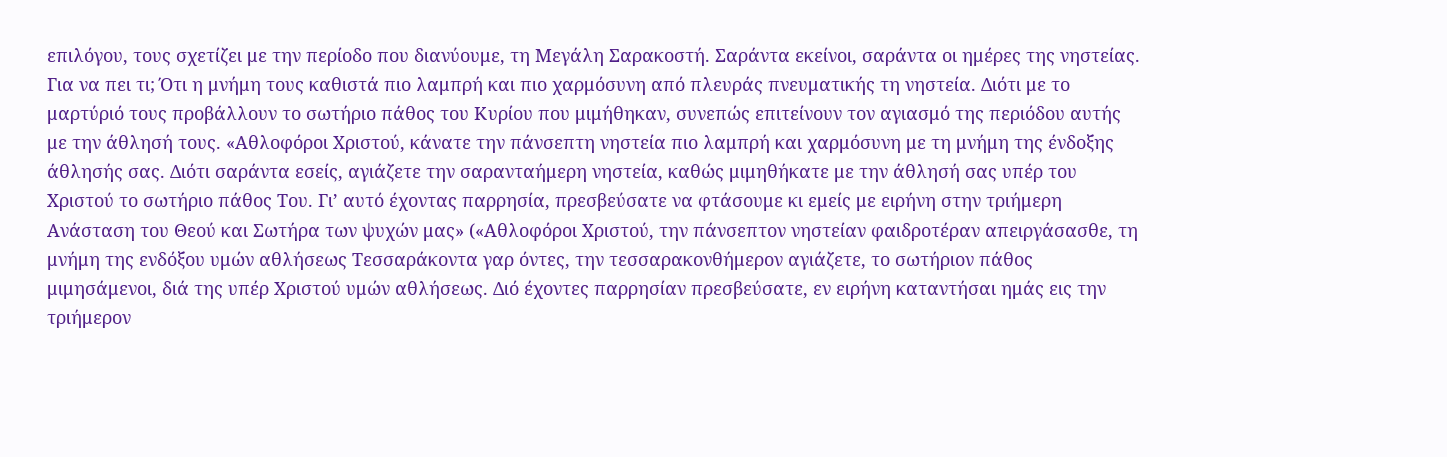επιλόγου, τους σχετίζει με την περίοδο που διανύουμε, τη Μεγάλη Σαρακοστή. Σαράντα εκείνοι, σαράντα οι ημέρες της νηστείας. Για να πει τι; Ότι η μνήμη τους καθιστά πιο λαμπρή και πιο χαρμόσυνη από πλευράς πνευματικής τη νηστεία. Διότι με το μαρτύριό τους προβάλλουν το σωτήριο πάθος του Κυρίου που μιμήθηκαν, συνεπώς επιτείνουν τον αγιασμό της περιόδου αυτής με την άθλησή τους. «Αθλοφόροι Χριστού, κάνατε την πάνσεπτη νηστεία πιο λαμπρή και χαρμόσυνη με τη μνήμη της ένδοξης άθλησής σας. Διότι σαράντα εσείς, αγιάζετε την σαρανταήμερη νηστεία, καθώς μιμηθήκατε με την άθλησή σας υπέρ του Χριστού το σωτήριο πάθος Του. Γι’ αυτό έχοντας παρρησία, πρεσβεύσατε να φτάσουμε κι εμείς με ειρήνη στην τριήμερη Ανάσταση του Θεού και Σωτήρα των ψυχών μας» («Αθλοφόροι Χριστού, την πάνσεπτον νηστείαν φαιδροτέραν απειργάσασθε, τη μνήμη της ενδόξου υμών αθλήσεως Τεσσαράκοντα γαρ όντες, την τεσσαρακονθήμερον αγιάζετε, το σωτήριον πάθος μιμησάμενοι, διά της υπέρ Χριστού υμών αθλήσεως. Διό έχοντες παρρησίαν πρεσβεύσατε, εν ειρήνη καταντήσαι ημάς εις την τριήμερον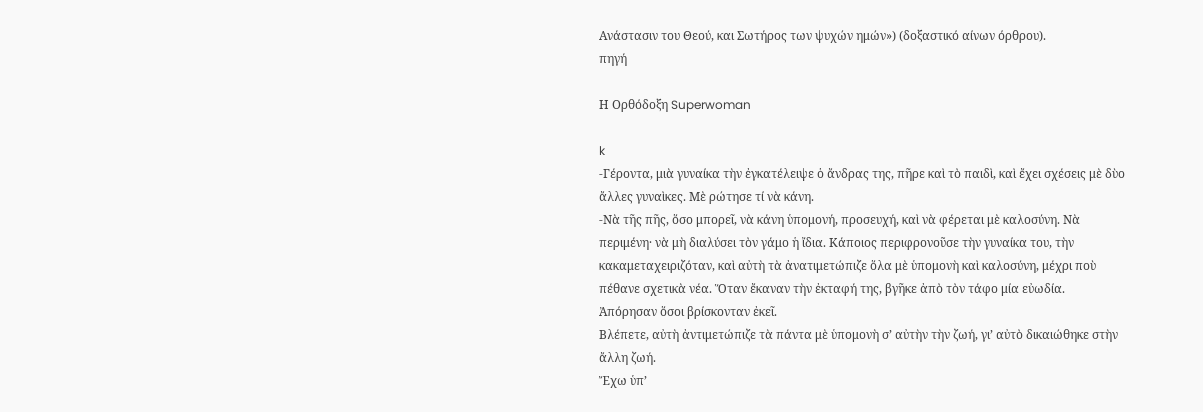Ανάστασιν του Θεού, και Σωτήρος των ψυχών ημών») (δοξαστικό αίνων όρθρου).
πηγή

Η Ορθόδοξη Superwoman

k
-Γέροντα, μιὰ γυναίκα τὴν ἐγκατέλειψε ὁ ἄνδρας της, πῆρε καὶ τὸ παιδὶ, καὶ ἔχει σχέσεις μὲ δὺο ἄλλες γυναὶκες. Μὲ ρώτησε τί νὰ κάνη.
-Νὰ τῆς πῆς, ὅσο μπορεῖ, νὰ κάνη ὑπομονή, προσευχή, καὶ νὰ φέρεται μὲ καλοσύνη. Νὰ περιμένη· νὰ μὴ διαλύσει τὸν γάμο ἡ ἴδια. Κάποιος περιφρονοῦσε τὴν γυναίκα του, τὴν κακαμεταχειριζόταν, καὶ αὐτὴ τὰ ἀνατιμετώπιζε ὅλα μὲ ὑπομονὴ καὶ καλοσύνη, μέχρι ποὺ πέθανε σχετικὰ νέα. Ὅταν ἔκαναν τὴν ἐκταφή της, βγῆκε ἀπὸ τὸν τάφο μία εὐωδία.
Ἀπόρησαν ὅσοι βρίσκονταν ἐκεῖ.
Βλέπετε, αὐτὴ ἀντιμετώπιζε τὰ πάντα μὲ ὑπομονὴ σ’ αὐτὴν τὴν ζωή, γι’ αὐτὸ δικαιώθηκε στὴν ἄλλη ζωή.
Ἔχω ὑπ’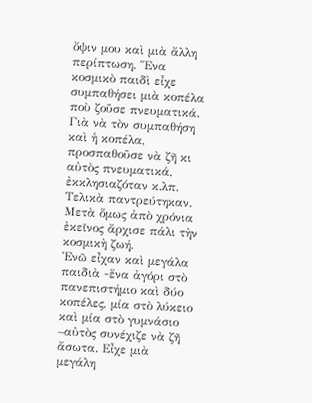ὄψιν μου καὶ μιὰ ἄλλη περίπτωση. Ἕνα κοσμικὸ παιδὶ εἶχε συμπαθήσει μιὰ κοπέλα ποὺ ζοῦσε πνευματικά. Γιὰ νὰ τὸν συμπαθήση καὶ ἡ κοπέλα, προσπαθοῦσε νὰ ζῆ κι αὐτὸς πνευματικά, ἐκκλησιαζόταν κ.λπ. Τελικὰ παντρεύτηκαν. Μετὰ ὅμως ἀπὸ χρόνια ἐκεῖνος ἄρχισε πάλι τὴν κοσμικὴ ζωή.
Ἐνῶ εἶχαν καὶ μεγάλα παιδιὰ -ἕνα ἀγόρι στὸ πανεπιστήμιο καὶ δύο κοπέλες, μία στὸ λύκειο καὶ μία στὸ γυμνάσιο –αὐτὸς συνέχιζε νὰ ζῆ ἄσωτα. Εἶχε μιὰ μεγάλη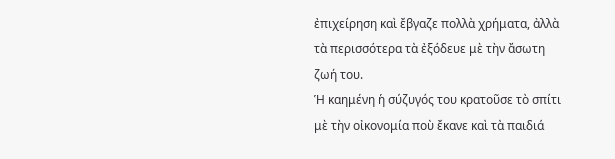ἐπιχείρηση καὶ ἔβγαζε πολλὰ χρήματα, ἀλλὰ τὰ περισσότερα τὰ ἐξόδευε μὲ τὴν ἄσωτη ζωή του.
Ἡ καημένη ἡ σύζυγός του κρατοῦσε τὸ σπίτι μὲ τὴν οἰκονομία ποὺ ἔκανε καὶ τὰ παιδιά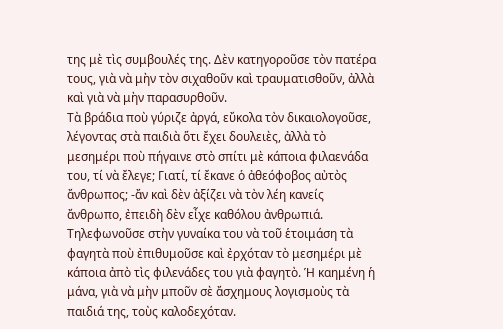της μὲ τὶς συμβουλές της. Δὲν κατηγοροῦσε τὸν πατέρα τους, γιὰ νὰ μὴν τὸν σιχαθοῦν καὶ τραυματισθοῦν, ἀλλὰ καὶ γιὰ νὰ μὴν παρασυρθοῦν.
Τὰ βράδια ποὺ γύριζε ἀργά, εὔκολα τὸν δικαιολογοῦσε, λέγοντας στὰ παιδιὰ ὅτι ἔχει δουλειὲς, ἀλλὰ τὸ μεσημέρι ποὺ πήγαινε στὸ σπίτι μὲ κάποια φιλαενάδα του, τί νὰ ἔλεγε; Γιατί, τί ἔκανε ὁ ἀθεόφοβος αὐτὸς ἄνθρωπος; -ἄν καὶ δὲν ἀξίζει νὰ τὸν λέη κανείς ἄνθρωπο, ἐπειδὴ δὲν εἶχε καθόλου ἀνθρωπιά.
Τηλεφωνοῦσε στὴν γυναίκα του νὰ τοῦ ἑτοιμάση τὰ φαγητὰ ποὺ ἐπιθυμοῦσε καὶ ἐρχόταν τὸ μεσημέρι μὲ κάποια ἀπὸ τὶς φιλενάδες του γιὰ φαγητὸ. Ἡ καημένη ἡ μάνα, γιὰ νὰ μὴν μποῦν σὲ ἄσχημους λογισμοὺς τὰ παιδιά της, τοὺς καλοδεχόταν.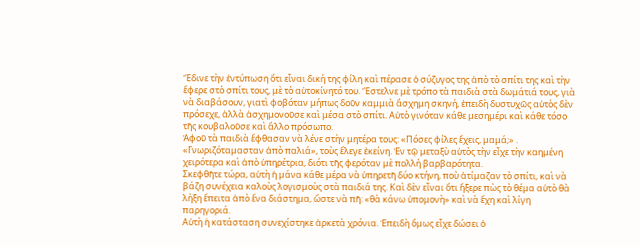Ἔδινε τὴν ἐντύπωση ὅτι εἶναι δική της φίλη καὶ πέρασε ὁ σύζυγος της ἀπὸ τὸ σπίτι της καὶ τὴν ἔφερε στὸ σπίτι τους, μὲ τὸ αὐτοκίνητό του. Ἔστελνε μὲ τρόπο τὰ παιδιὰ στὰ δωμάτιά τους, γιὰ νὰ διαβάσουν, γιατὶ φοβόταν μήπως δοῦν καμμιὰ ἄσχημη σκηνή, ἐπειδὴ δυστυχῶς αὐτὸς δὲν πρόσεχε, ἀλλὰ ἀσχημονοῦσε καὶ μέσα στὸ σπίτι. Αὐτὸ γινόταν κάθε μεσημέρι καὶ κάθε τόσο τῆς κουβαλοῦσε καὶ ἄλλο πρόσωπο.
Ἀφοῦ τὰ παιδιὰ ἔφθασαν νὰ λένε στὴν μητέρα τους: «Πόσες φίλες ἔχεις, μαμά;» . «Γνωριζόταμασταν ἀπὸ παλιά», τοὺς ἔλεγε ἐκείνη. Ἐν τῷ μεταξὺ αὐτὸς τὴν εἶχε τὴν καημένη χειρότερα καὶ ἀπὸ ὑπηρέτρια, διότι τῆς φερόταν μὲ πολλή βαρβαρότητα.
Σκεφθῆτε τώρα, αὐτὴ ἡ μάνα κάθε μέρα νὰ ὑπηρετῆ δύο κτήνη, ποὺ ἀτίμαζαν τὸ σπίτι, καὶ νὰ βάζη συνέχεια καλοὺς λογισμοὺς στὰ παιδιά της. Καὶ δὲν εἶναι ὅτι ἤξερε πὼς τὸ θέμα αὐτὸ θὰ λήξη ἔπειτα ἀπὸ ἕνα διάστημα, ὥστε νὰ πῆ: «θὰ κάνω ὑπομονὴ» καὶ νὰ ἔχη καὶ λίγη παρηγοριά.
Αὐτὴ ἡ κατάσταση συνεχίστηκε ἀρκετὰ χρόνια. Ἐπειδὴ ὅμως εἶχε δώσει ὁ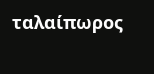ταλαίπωρος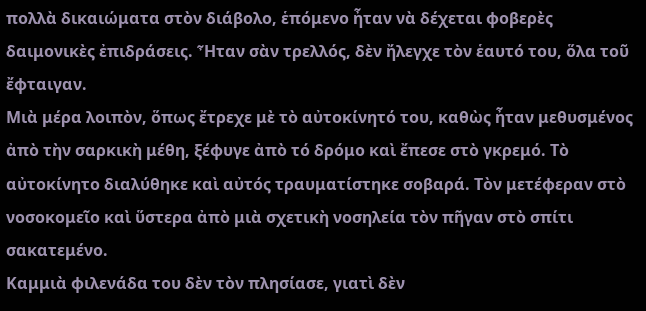πολλὰ δικαιώματα στὸν διάβολο, ἑπόμενο ἦταν νὰ δέχεται φοβερὲς δαιμονικὲς ἐπιδράσεις. Ἦταν σὰν τρελλός, δὲν ἤλεγχε τὸν ἑαυτό του, ὅλα τοῦ ἔφταιγαν.
Μιὰ μέρα λοιπὸν, ὅπως ἔτρεχε μὲ τὸ αὐτοκίνητό του, καθὼς ἦταν μεθυσμένος ἀπὸ τὴν σαρκικὴ μέθη, ξέφυγε ἀπὸ τό δρόμο καὶ ἔπεσε στὸ γκρεμό. Τὸ αὐτοκίνητο διαλύθηκε καὶ αὐτός τραυματίστηκε σοβαρά. Τὸν μετέφεραν στὸ νοσοκομεῖο καὶ ὕστερα ἀπὸ μιὰ σχετικὴ νοσηλεία τὸν πῆγαν στὸ σπίτι σακατεμένο.
Καμμιὰ φιλενάδα του δὲν τὸν πλησίασε, γιατὶ δὲν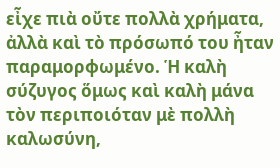εἶχε πιὰ οὔτε πολλὰ χρήματα, ἀλλὰ καὶ τὸ πρόσωπό του ἦταν παραμορφωμένο. Ἡ καλὴ σύζυγος ὅμως καὶ καλὴ μάνα τὸν περιποιόταν μὲ πολλὴ καλωσύνη,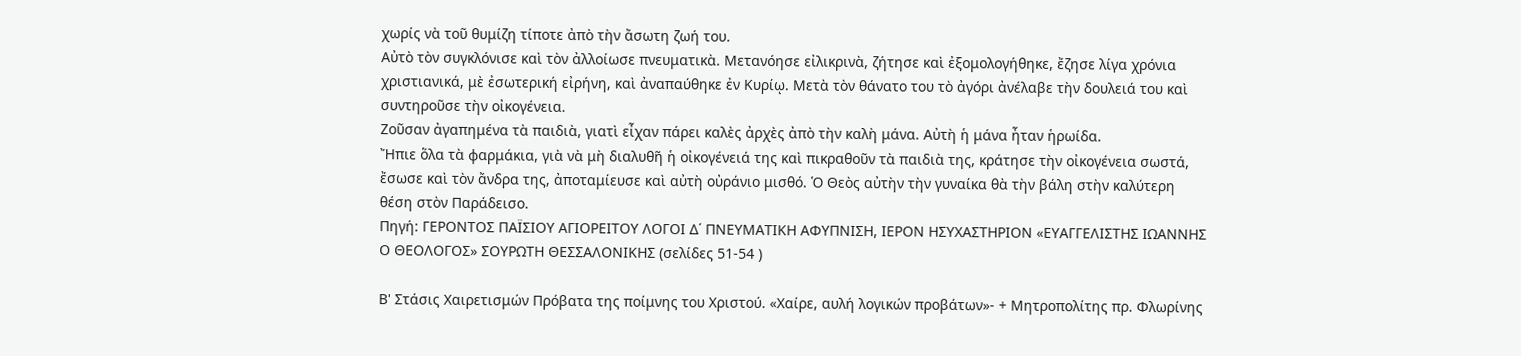χωρίς νὰ τοῦ θυμίζη τίποτε ἀπὸ τὴν ἄσωτη ζωή του.
Αὐτὸ τὸν συγκλόνισε καὶ τὸν ἀλλοίωσε πνευματικὰ. Μετανόησε εἰλικρινὰ, ζήτησε καὶ ἐξομολογήθηκε, ἔζησε λίγα χρόνια χριστιανικά, μὲ ἐσωτερική εἰρήνη, καὶ ἀναπαύθηκε ἐν Κυρίῳ. Μετὰ τὸν θάνατο του τὸ ἀγόρι ἀνέλαβε τὴν δουλειά του καὶ συντηροῦσε τὴν οἰκογένεια.
Ζοῦσαν ἀγαπημένα τὰ παιδιὰ, γιατὶ εἶχαν πάρει καλὲς ἀρχὲς ἀπὸ τὴν καλὴ μάνα. Αὐτὴ ἡ μάνα ἦταν ἡρωίδα.
Ἤπιε ὅλα τὰ φαρμάκια, γιὰ νὰ μὴ διαλυθῆ ἡ οἰκογένειά της καὶ πικραθοῦν τὰ παιδιὰ της, κράτησε τὴν οἰκογένεια σωστά, ἔσωσε καὶ τὸν ἄνδρα της, ἀποταμίευσε καὶ αὐτὴ οὐράνιο μισθό. Ὁ Θεὸς αὐτὴν τὴν γυναίκα θὰ τὴν βάλη στὴν καλύτερη θέση στὸν Παράδεισο.
Πηγή: ΓΕΡΟΝΤΟΣ ΠΑΪΣΙΟΥ ΑΓΙΟΡΕΙΤΟΥ ΛΟΓΟΙ Δ΄ ΠΝΕΥΜΑΤΙΚΗ ΑΦΥΠΝΙΣΗ, ΙΕΡΟΝ ΗΣΥΧΑΣΤΗΡΙΟΝ «ΕΥΑΓΓΕΛΙΣΤΗΣ ΙΩΑΝΝΗΣ Ο ΘΕΟΛΟΓΟΣ» ΣΟΥΡΩΤΗ ΘΕΣΣΑΛΟΝΙΚΗΣ (σελίδες 51-54 )

Β' Στάσις Χαιρετισμών Πρόβατα της ποίμνης του Χριστού. «Χαίρε, αυλή λογικών προβάτων»- + Μητροπολίτης πρ. Φλωρίνης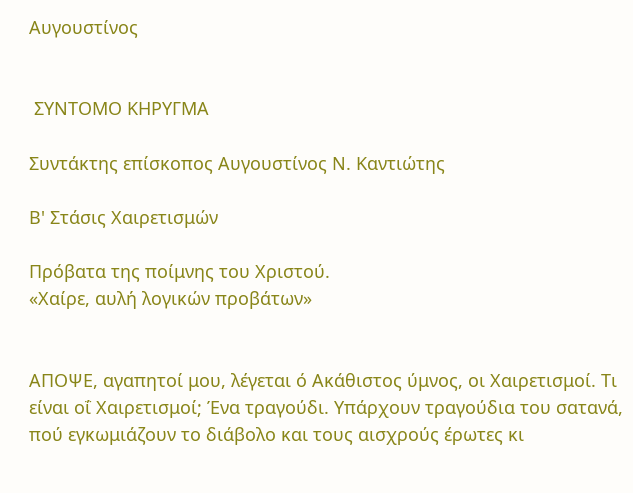Αυγουστίνος


 ΣΥΝΤΟΜΟ ΚΗΡΥΓΜΑ

Συντάκτης επίσκοπος Αυγουστίνος Ν. Καντιώτης

Β' Στάσις Χαιρετισμών

Πρόβατα της ποίμνης του Χριστού.
«Χαίρε, αυλή λογικών προβάτων»


ΑΠΟΨΕ, αγαπητοί μου, λέγεται ό Ακάθιστος ύμνος, οι Χαιρετισμοί. Τι είναι οΐ Χαιρετισμοί; Ένα τραγούδι. Υπάρχουν τραγούδια του σατανά, πού εγκωμιάζουν το διάβολο και τους αισχρούς έρωτες κι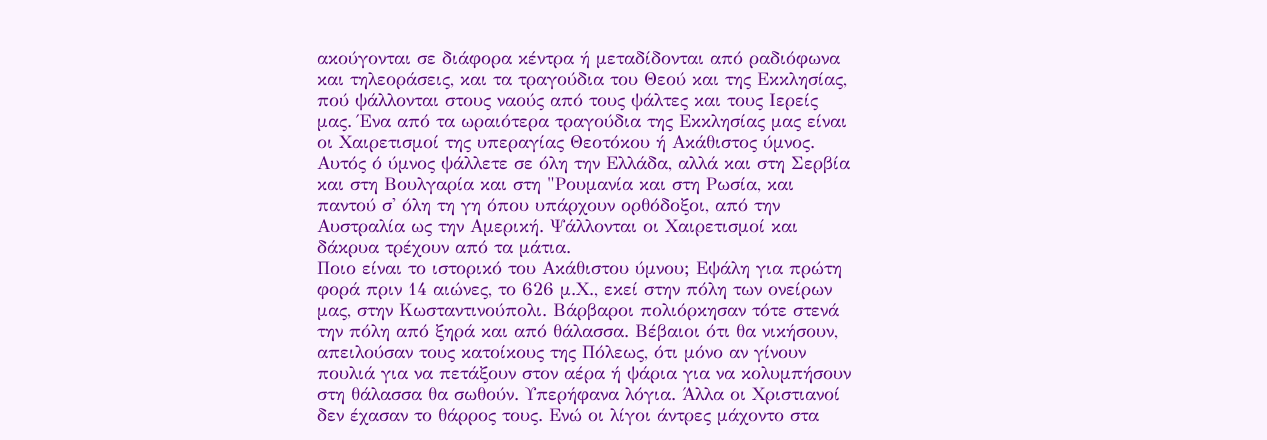ακούγονται σε διάφορα κέντρα ή μεταδίδονται από ραδιόφωνα και τηλεοράσεις, και τα τραγούδια του Θεού και της Εκκλησίας, πού ψάλλονται στους ναούς από τους ψάλτες και τους Ιερείς μας. Ένα από τα ωραιότερα τραγούδια της Εκκλησίας μας είναι οι Χαιρετισμοί της υπεραγίας Θεοτόκου ή Ακάθιστος ύμνος. Αυτός ό ύμνος ψάλλετε σε όλη την Ελλάδα, αλλά και στη Σερβία και στη Βουλγαρία και στη "Ρουμανία και στη Ρωσία, και παντού σ' όλη τη γη όπου υπάρχουν ορθόδοξοι, από την Αυστραλία ως την Αμερική. Ψάλλονται οι Χαιρετισμοί και δάκρυα τρέχουν από τα μάτια.
Ποιο είναι το ιστορικό του Ακάθιστου ύμνου; Εψάλη για πρώτη φορά πριν 14 αιώνες, το 626 μ.Χ., εκεί στην πόλη των ονείρων μας, στην Κωσταντινούπολι. Βάρβαροι πολιόρκησαν τότε στενά την πόλη από ξηρά και από θάλασσα. Βέβαιοι ότι θα νικήσουν, απειλούσαν τους κατοίκους της Πόλεως, ότι μόνο αν γίνουν πουλιά για να πετάξουν στον αέρα ή ψάρια για να κολυμπήσουν στη θάλασσα θα σωθούν. Υπερήφανα λόγια. Άλλα οι Χριστιανοί δεν έχασαν το θάρρος τους. Ενώ οι λίγοι άντρες μάχοντο στα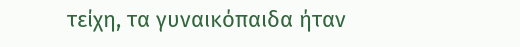τείχη, τα γυναικόπαιδα ήταν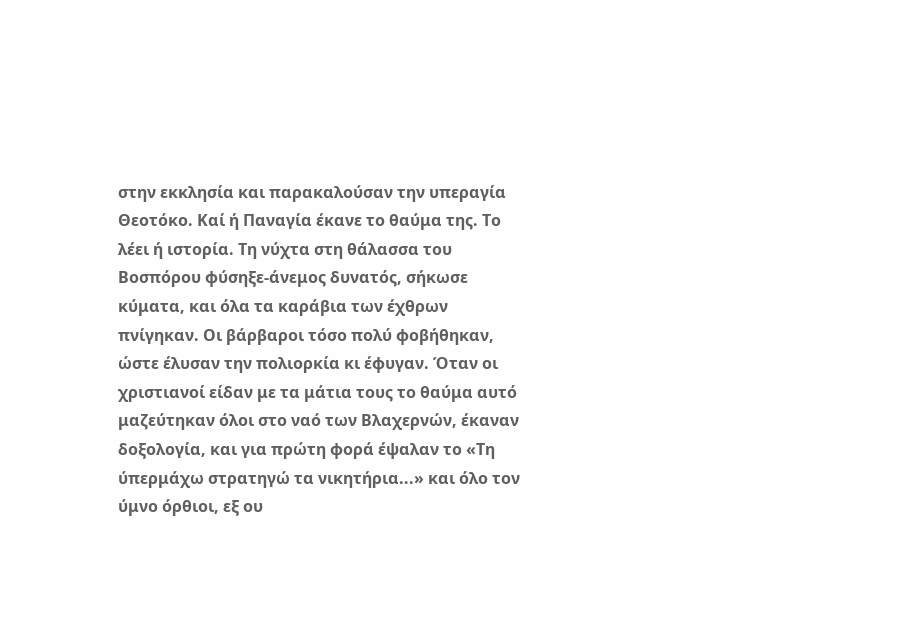στην εκκλησία και παρακαλούσαν την υπεραγία Θεοτόκο. Καί ή Παναγία έκανε το θαύμα της. Το λέει ή ιστορία. Τη νύχτα στη θάλασσα του Βοσπόρου φύσηξε-άνεμος δυνατός, σήκωσε κύματα, και όλα τα καράβια των έχθρων πνίγηκαν. Οι βάρβαροι τόσο πολύ φοβήθηκαν, ώστε έλυσαν την πολιορκία κι έφυγαν. Όταν οι χριστιανοί είδαν με τα μάτια τους το θαύμα αυτό μαζεύτηκαν όλοι στο ναό των Βλαχερνών, έκαναν δοξολογία, και για πρώτη φορά έψαλαν το «Τη ύπερμάχω στρατηγώ τα νικητήρια...» και όλο τον ύμνο όρθιοι, εξ ου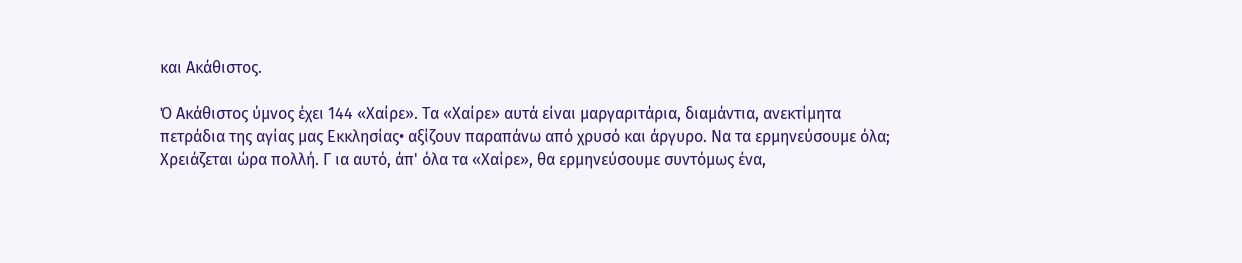και Ακάθιστος.

Ό Ακάθιστος ύμνος έχει 144 «Χαίρε». Τα «Χαίρε» αυτά είναι μαργαριτάρια, διαμάντια, ανεκτίμητα πετράδια της αγίας μας Εκκλησίας• αξίζουν παραπάνω από χρυσό και άργυρο. Να τα ερμηνεύσουμε όλα; Χρειάζεται ώρα πολλή. Γ ια αυτό, άπ' όλα τα «Χαίρε», θα ερμηνεύσουμε συντόμως ένα,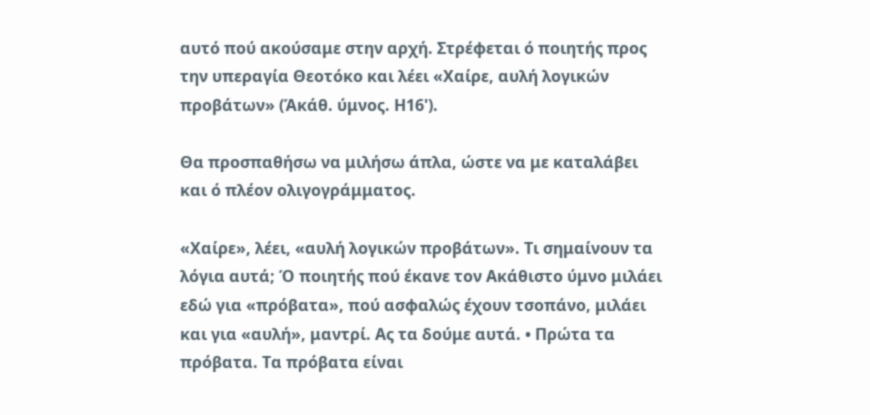αυτό πού ακούσαμε στην αρχή. Στρέφεται ό ποιητής προς την υπεραγία Θεοτόκο και λέει «Χαίρε, αυλή λογικών προβάτων» (Άκάθ. ύμνος. Η16').

Θα προσπαθήσω να μιλήσω άπλα, ώστε να με καταλάβει και ό πλέον ολιγογράμματος.

«Χαίρε», λέει, «αυλή λογικών προβάτων». Τι σημαίνουν τα λόγια αυτά; Ό ποιητής πού έκανε τον Ακάθιστο ύμνο μιλάει εδώ για «πρόβατα», πού ασφαλώς έχουν τσοπάνο, μιλάει και για «αυλή», μαντρί. Ας τα δούμε αυτά. • Πρώτα τα πρόβατα. Τα πρόβατα είναι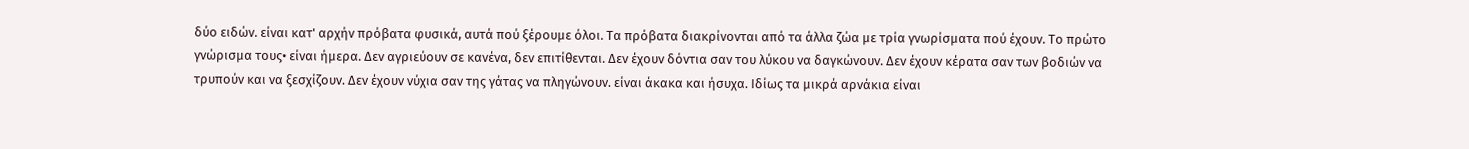δύο ειδών. είναι κατ' αρχήν πρόβατα φυσικά, αυτά πού ξέρουμε όλοι. Τα πρόβατα διακρίνονται από τα άλλα ζώα με τρία γνωρίσματα πού έχουν. Το πρώτο γνώρισμα τους• είναι ήμερα. Δεν αγριεύουν σε κανένα, δεν επιτίθενται. Δεν έχουν δόντια σαν του λύκου να δαγκώνουν. Δεν έχουν κέρατα σαν των βοδιών να τρυπούν και να ξεσχίζουν. Δεν έχουν νύχια σαν της γάτας να πληγώνουν. είναι άκακα και ήσυχα. Ιδίως τα μικρά αρνάκια είναι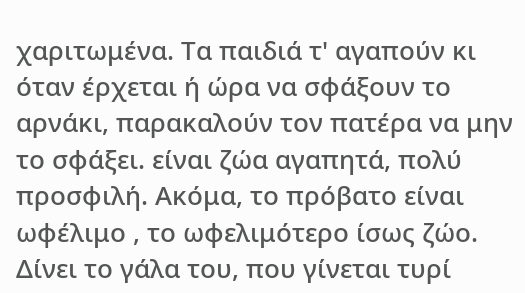χαριτωμένα. Τα παιδιά τ' αγαπούν κι όταν έρχεται ή ώρα να σφάξουν το αρνάκι, παρακαλούν τον πατέρα να μην το σφάξει. είναι ζώα αγαπητά, πολύ προσφιλή. Ακόμα, το πρόβατο είναι ωφέλιμο , το ωφελιμότερο ίσως ζώο. Δίνει το γάλα του, που γίνεται τυρί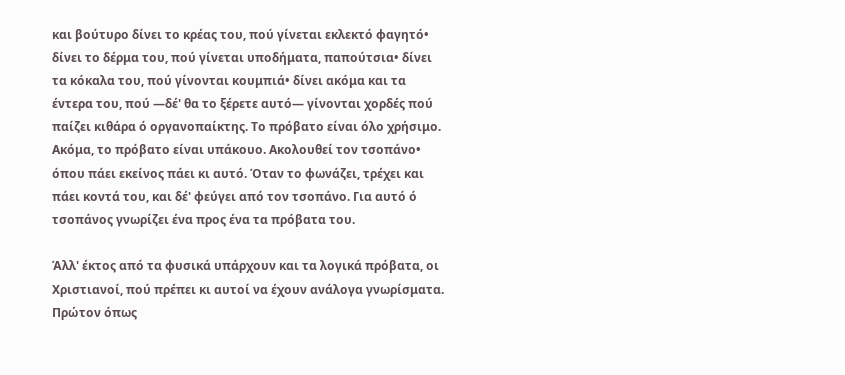και βούτυρο δίνει το κρέας του, πού γίνεται εκλεκτό φαγητό• δίνει το δέρμα του, πού γίνεται υποδήματα, παπούτσια• δίνει τα κόκαλα του, πού γίνονται κουμπιά• δίνει ακόμα και τα έντερα του, πού —δέ' θα το ξέρετε αυτό— γίνονται χορδές πού παίζει κιθάρα ό οργανοπαίκτης. Το πρόβατο είναι όλο χρήσιμο. Ακόμα, το πρόβατο είναι υπάκουο. Ακολουθεί τον τσοπάνο• όπου πάει εκείνος πάει κι αυτό. Όταν το φωνάζει, τρέχει και πάει κοντά του, και δέ' φεύγει από τον τσοπάνο. Για αυτό ό τσοπάνος γνωρίζει ένα προς ένα τα πρόβατα του.

Άλλ' έκτος από τα φυσικά υπάρχουν και τα λογικά πρόβατα, οι Χριστιανοί, πού πρέπει κι αυτοί να έχουν ανάλογα γνωρίσματα. Πρώτον όπως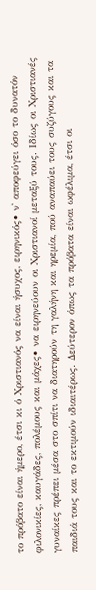το πρόβατο είναι ήμερο, έτσι κι ό Χριστιανός να είναι ήσυχος, ειρηνικός• ν' αποφεύγει όσο το δυνατόν φιλονικίες, καυγάδες, πολέμους και μάχες• να ειρηνεύουν οι Χριστιανοί μεταξύ τους. Ιδίως οι Χριστιανές γυναίκες πρέπει μέσα στο σπίτι να διατηρούν τη γαλήνη και ηρεμία, πού αναπαύει τους συζύγους και τα παιδιά τους και το εκτιμούν ιδιαιτέρως. Δεύτερον όπως τα πρόβατα είναι ωφέλιμα, έτσι οι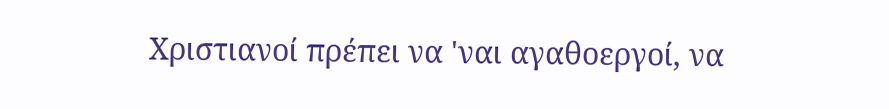Χριστιανοί πρέπει να 'ναι αγαθοεργοί, να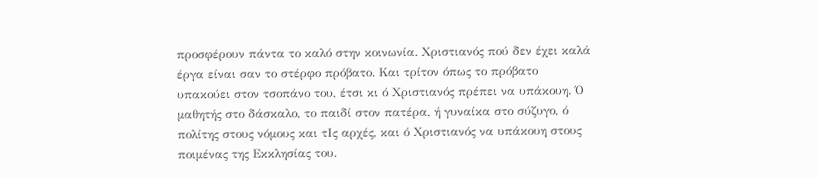προσφέρουν πάντα το καλό στην κοινωνία. Χριστιανός πού δεν έχει καλά έργα είναι σαν το στέρφο πρόβατο. Και τρίτον όπως το πρόβατο υπακούει στον τσοπάνο του, έτσι κι ό Χριστιανός πρέπει να υπάκουη. Ό μαθητής στο δάσκαλο, το παιδί στον πατέρα, ή γυναίκα στο σύζυγο, ό πολίτης στους νόμους και τΙς αρχές, και ό Χριστιανός να υπάκουη στους ποιμένας της Εκκλησίας του.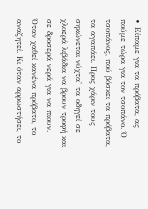• Είπαμε για τα πρόβατα, ας πούμε τώρα για τον τσοπάνο. Ό τσοπάνος, πού βόσκει τα πρόβατα, τα αγαπάει. Προς χάριν τους σηκώνεται νύχτα' τα οδηγεί σε χλοερά λιβάδια να βρουν τροφή και σε δροσερά νερά για να πιουν. Όταν χαθεί κανένα πρόβατο, το αναζητεί. Κι όταν αρρωστήσει, το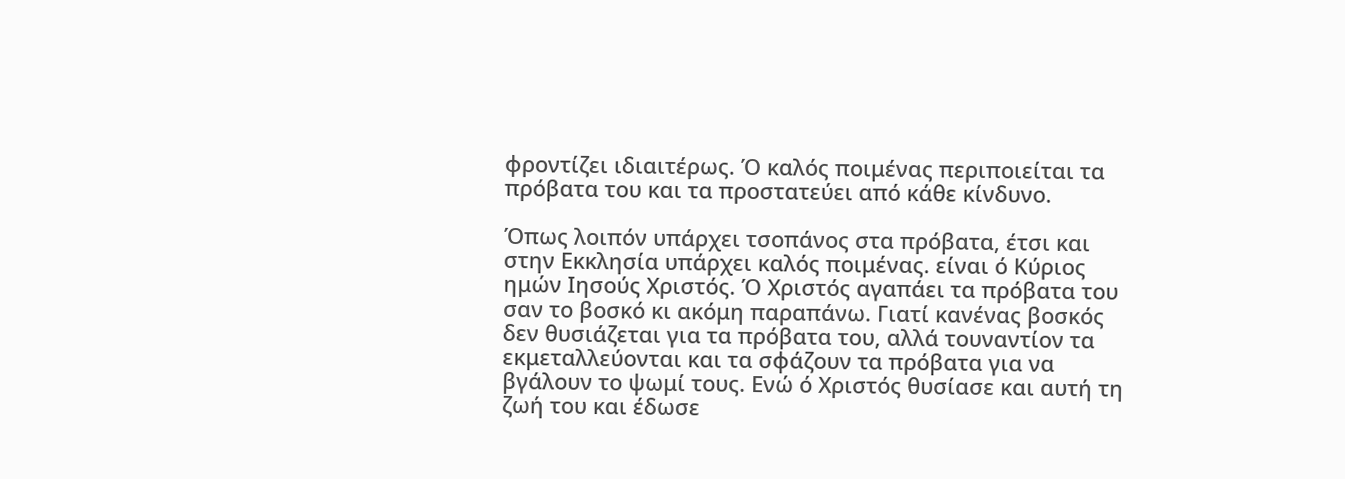φροντίζει ιδιαιτέρως. Ό καλός ποιμένας περιποιείται τα πρόβατα του και τα προστατεύει από κάθε κίνδυνο.

Όπως λοιπόν υπάρχει τσοπάνος στα πρόβατα, έτσι και στην Εκκλησία υπάρχει καλός ποιμένας. είναι ό Κύριος ημών Ιησούς Χριστός. Ό Χριστός αγαπάει τα πρόβατα του σαν το βοσκό κι ακόμη παραπάνω. Γιατί κανένας βοσκός δεν θυσιάζεται για τα πρόβατα του, αλλά τουναντίον τα εκμεταλλεύονται και τα σφάζουν τα πρόβατα για να βγάλουν το ψωμί τους. Ενώ ό Χριστός θυσίασε και αυτή τη ζωή του και έδωσε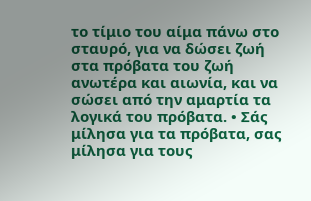το τίμιο του αίμα πάνω στο σταυρό, για να δώσει ζωή στα πρόβατα του ζωή ανωτέρα και αιωνία, και να σώσει από την αμαρτία τα λογικά του πρόβατα. • Σάς μίλησα για τα πρόβατα, σας μίλησα για τους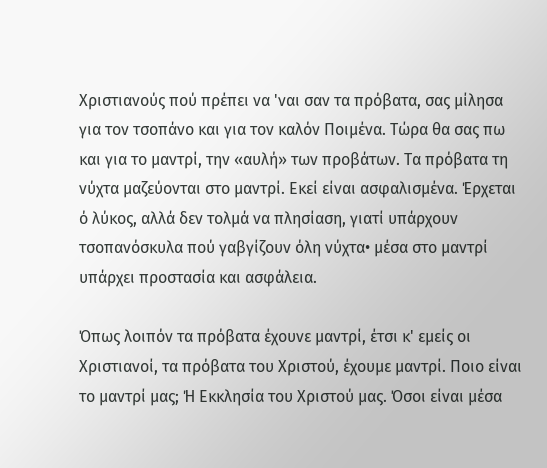Χριστιανούς πού πρέπει να 'ναι σαν τα πρόβατα, σας μίλησα για τον τσοπάνο και για τον καλόν Ποιμένα. Τώρα θα σας πω και για το μαντρί, την «αυλή» των προβάτων. Τα πρόβατα τη νύχτα μαζεύονται στο μαντρί. Εκεί είναι ασφαλισμένα. Έρχεται ό λύκος, αλλά δεν τολμά να πλησίαση, γιατί υπάρχουν τσοπανόσκυλα πού γαβγίζουν όλη νύχτα• μέσα στο μαντρί υπάρχει προστασία και ασφάλεια.

Όπως λοιπόν τα πρόβατα έχουνε μαντρί, έτσι κ' εμείς οι Χριστιανοί, τα πρόβατα του Χριστού, έχουμε μαντρί. Ποιο είναι το μαντρί μας; Ή Εκκλησία του Χριστού μας. Όσοι είναι μέσα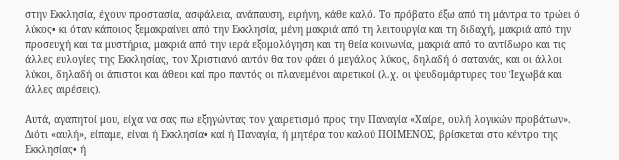στην Εκκλησία, έχουν προστασία, ασφάλεια, ανάπαυση, ειρήνη, κάθε καλό. Το πρόβατο έξω από τη μάντρα το τρώει ό λύκος• κι όταν κάποιος ξεμακραίνει από την Εκκλησία, μένη μακριά από τη λειτουργία και τη διδαχή, μακριά από την προσευχή και τα μυστήρια, μακριά από την ιερά εξομολόγηση και τη θεία κοινωνία, μακριά από το αντίδωρο και τις άλλες ευλογίες της Εκκλησίας, τον Χριστιανό αυτόν θα τον φάει ό μεγάλος λύκος, δηλαδή ό σατανάς, και οι άλλοι λύκοι, δηλαδή οι άπιστοι και άθεοι καί προ παντός οι πλανεμένοι αιρετικοί (λ.χ. οι ψευδομάρτυρες του Ίεχωβά και άλλες αιρέσεις).

Αυτά, αγαπητοί μου, είχα να σας πω εξηγώντας τον χαιρετισμό προς την Παναγία «Χαίρε, ουλή λογικών προβάτων». Διότι «αυλή», είπαμε, είναι ή Εκκλησία• καί ή Παναγία, ή μητέρα του καλού ΠΟΙΜΕΝΟΣ, βρίσκεται στο κέντρο της Εκκλησίας• ή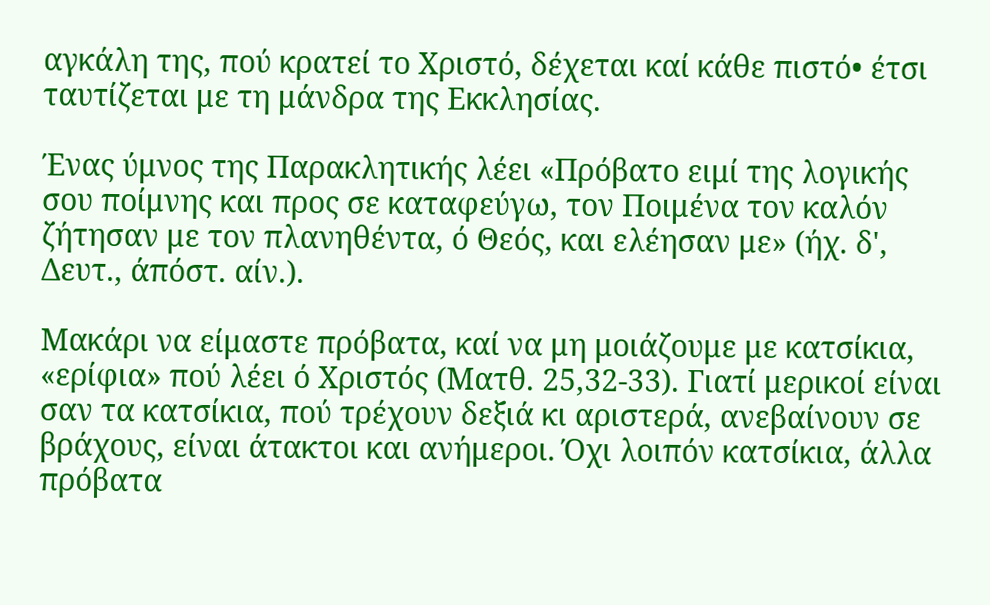αγκάλη της, πού κρατεί το Χριστό, δέχεται καί κάθε πιστό• έτσι ταυτίζεται με τη μάνδρα της Εκκλησίας.

Ένας ύμνος της Παρακλητικής λέει «Πρόβατο ειμί της λογικής σου ποίμνης και προς σε καταφεύγω, τον Ποιμένα τον καλόν ζήτησαν με τον πλανηθέντα, ό Θεός, και ελέησαν με» (ήχ. δ', Δευτ., άπόστ. αίν.).

Μακάρι να είμαστε πρόβατα, καί να μη μοιάζουμε με κατσίκια, «ερίφια» πού λέει ό Χριστός (Ματθ. 25,32-33). Γιατί μερικοί είναι σαν τα κατσίκια, πού τρέχουν δεξιά κι αριστερά, ανεβαίνουν σε βράχους, είναι άτακτοι και ανήμεροι. Όχι λοιπόν κατσίκια, άλλα πρόβατα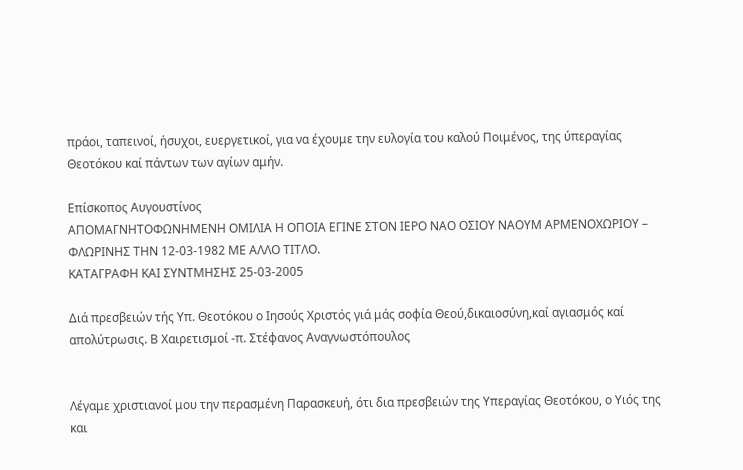πράοι, ταπεινοί, ήσυχοι, ευεργετικοί, για να έχουμε την ευλογία του καλού Ποιμένος, της ύπεραγίας Θεοτόκου καί πάντων των αγίων αμήν.

Επίσκοπος Αυγουστίνος
ΑΠΟΜΑΓΝΗΤΟΦΩΝΗΜΕΝΗ ΟΜΙΛΙΑ Η ΟΠΟΙΑ ΕΓΙΝΕ ΣΤΟΝ ΙΕΡΟ ΝΑΟ ΟΣΙΟΥ ΝΑΟΥΜ ΑΡΜΕΝΟΧΩΡΙΟΥ – ΦΛΩΡΙΝΗΣ ΤΗΝ 12-03-1982 ΜΕ ΑΛΛΟ ΤΙΤΛΟ.
ΚΑΤΑΓΡΑΦΗ ΚΑΙ ΣΥΝΤΜΗΣΗΣ 25-03-2005

Διά πρεσβειών τής Υπ. Θεοτόκου ο Ιησούς Χριστός γιά μάς σοφία Θεού,δικαιοσύνη,καί αγιασμός καί απολύτρωσις. Β Χαιρετισμοί -π. Στέφανος Αναγνωστόπουλος


Λέγαμε χριστιανοί μου την περασμένη Παρασκευή, ότι δια πρεσβειών της Υπεραγίας Θεοτόκου, ο Υιός της και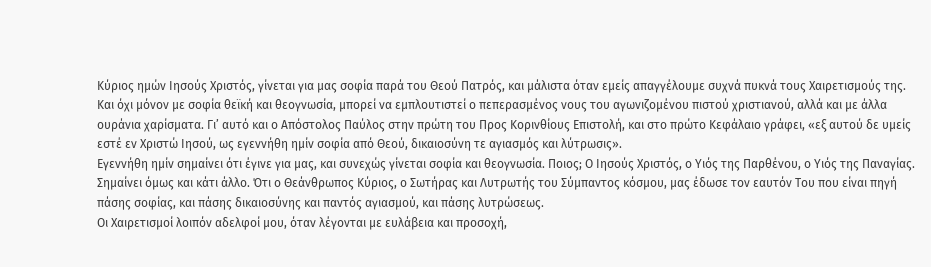Κύριος ημών Ιησούς Χριστός, γίνεται για μας σοφία παρά του Θεού Πατρός, και μάλιστα όταν εμείς απαγγέλουμε συχνά πυκνά τους Χαιρετισμούς της.
Και όχι μόνον με σοφία θεϊκή και θεογνωσία, μπορεί να εμπλουτιστεί ο πεπερασμένος νους του αγωνιζομένου πιστού χριστιανού, αλλά και με άλλα ουράνια χαρίσματα. Γι’ αυτό και ο Απόστολος Παύλος στην πρώτη του Προς Κορινθίους Επιστολή, και στο πρώτο Κεφάλαιο γράφει, «εξ αυτού δε υμείς εστέ εν Χριστώ Ιησού, ως εγεννήθη ημίν σοφία από Θεού, δικαιοσύνη τε αγιασμός και λύτρωσις».
Εγεννήθη ημίν σημαίνει ότι έγινε για μας, και συνεχώς γίνεται σοφία και θεογνωσία. Ποιος; Ο Ιησούς Χριστός, ο Υιός της Παρθένου, ο Υιός της Παναγίας. Σημαίνει όμως και κάτι άλλο. Ότι ο Θεάνθρωπος Κύριος, ο Σωτήρας και Λυτρωτής του Σύμπαντος κόσμου, μας έδωσε τον εαυτόν Του που είναι πηγή πάσης σοφίας, και πάσης δικαιοσύνης και παντός αγιασμού, και πάσης λυτρώσεως.
Οι Χαιρετισμοί λοιπόν αδελφοί μου, όταν λέγονται με ευλάβεια και προσοχή,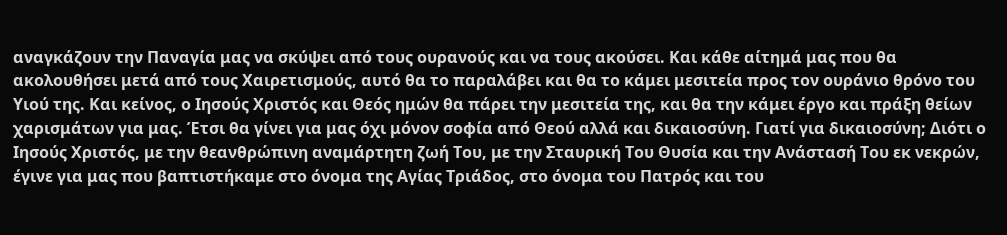αναγκάζουν την Παναγία μας να σκύψει από τους ουρανούς και να τους ακούσει. Και κάθε αίτημά μας που θα ακολουθήσει μετά από τους Χαιρετισμούς, αυτό θα το παραλάβει και θα το κάμει μεσιτεία προς τον ουράνιο θρόνο του Υιού της. Και κείνος, ο Ιησούς Χριστός και Θεός ημών θα πάρει την μεσιτεία της, και θα την κάμει έργο και πράξη θείων χαρισμάτων για μας. Έτσι θα γίνει για μας όχι μόνον σοφία από Θεού αλλά και δικαιοσύνη. Γιατί για δικαιοσύνη; Διότι ο Ιησούς Χριστός, με την θεανθρώπινη αναμάρτητη ζωή Του, με την Σταυρική Του Θυσία και την Ανάστασή Του εκ νεκρών, έγινε για μας που βαπτιστήκαμε στο όνομα της Αγίας Τριάδος, στο όνομα του Πατρός και του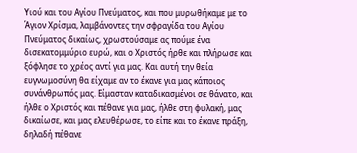Υιού και του Αγίου Πνεύματος, και που μυρωθήκαμε με το Άγιον Χρίσμα, λαμβάνοντες την σφραγίδα του Αγίου Πνεύματος δικαίως, χρωστούσαμε ας πούμε ένα δισεκατομμύριο ευρώ, και ο Χριστός ήρθε και πλήρωσε και ξόφλησε το χρέος αντί για μας. Και αυτή την θεία ευγνωμοσύνη θα είχαμε αν το έκανε για μας κάποιος συνάνθρωπός μας. Είμασταν καταδικασμένοι σε θάνατο, και ήλθε ο Χριστός και πέθανε για μας, ήλθε στη φυλακή, μας δικαίωσε, και μας ελευθέρωσε, το είπε και το έκανε πράξη, δηλαδή πέθανε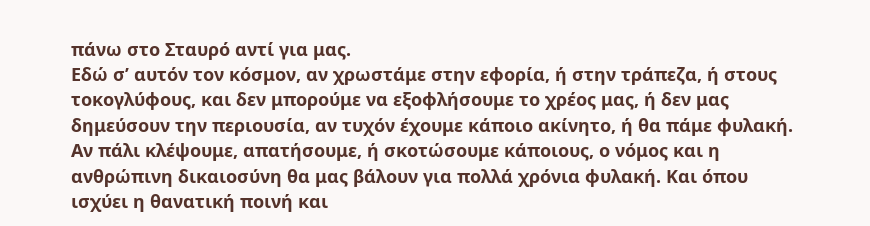πάνω στο Σταυρό αντί για μας.
Εδώ σ’ αυτόν τον κόσμον, αν χρωστάμε στην εφορία, ή στην τράπεζα, ή στους τοκογλύφους, και δεν μπορούμε να εξοφλήσουμε το χρέος μας, ή δεν μας δημεύσουν την περιουσία, αν τυχόν έχουμε κάποιο ακίνητο, ή θα πάμε φυλακή. Αν πάλι κλέψουμε, απατήσουμε, ή σκοτώσουμε κάποιους, ο νόμος και η ανθρώπινη δικαιοσύνη θα μας βάλουν για πολλά χρόνια φυλακή. Και όπου ισχύει η θανατική ποινή και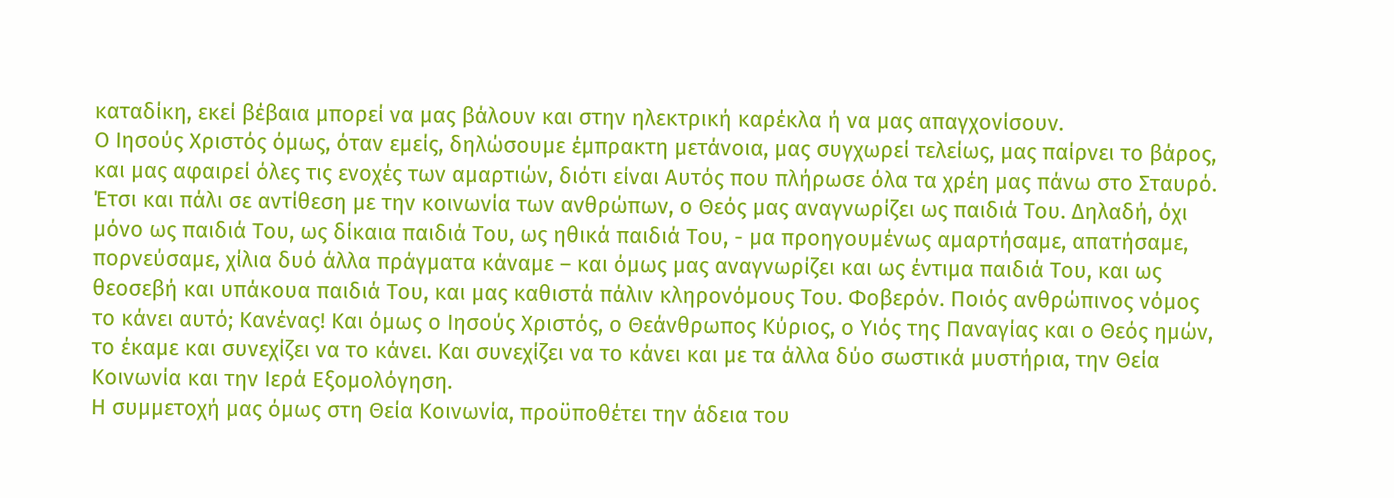καταδίκη, εκεί βέβαια μπορεί να μας βάλουν και στην ηλεκτρική καρέκλα ή να μας απαγχονίσουν.
Ο Ιησούς Χριστός όμως, όταν εμείς, δηλώσουμε έμπρακτη μετάνοια, μας συγχωρεί τελείως, μας παίρνει το βάρος, και μας αφαιρεί όλες τις ενοχές των αμαρτιών, διότι είναι Αυτός που πλήρωσε όλα τα χρέη μας πάνω στο Σταυρό. Έτσι και πάλι σε αντίθεση με την κοινωνία των ανθρώπων, ο Θεός μας αναγνωρίζει ως παιδιά Του. Δηλαδή, όχι μόνο ως παιδιά Του, ως δίκαια παιδιά Του, ως ηθικά παιδιά Του, - μα προηγουμένως αμαρτήσαμε, απατήσαμε, πορνεύσαμε, χίλια δυό άλλα πράγματα κάναμε – και όμως μας αναγνωρίζει και ως έντιμα παιδιά Του, και ως θεοσεβή και υπάκουα παιδιά Του, και μας καθιστά πάλιν κληρονόμους Του. Φοβερόν. Ποιός ανθρώπινος νόμος το κάνει αυτό; Κανένας! Και όμως ο Ιησούς Χριστός, ο Θεάνθρωπος Κύριος, ο Υιός της Παναγίας και ο Θεός ημών, το έκαμε και συνεχίζει να το κάνει. Και συνεχίζει να το κάνει και με τα άλλα δύο σωστικά μυστήρια, την Θεία Κοινωνία και την Ιερά Εξομολόγηση.
Η συμμετοχή μας όμως στη Θεία Κοινωνία, προϋποθέτει την άδεια του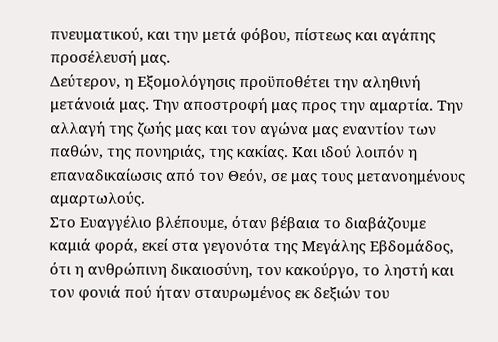πνευματικού, και την μετά φόβου, πίστεως και αγάπης προσέλευσή μας.
Δεύτερον, η Εξομολόγησις προϋποθέτει την αληθινή μετάνοιά μας. Την αποστροφή μας προς την αμαρτία. Την αλλαγή της ζωής μας και τον αγώνα μας εναντίον των παθών, της πονηριάς, της κακίας. Και ιδού λοιπόν η επαναδικαίωσις από τον Θεόν, σε μας τους μετανοημένους αμαρτωλούς.
Στο Ευαγγέλιο βλέπουμε, όταν βέβαια το διαβάζουμε καμιά φορά, εκεί στα γεγονότα της Μεγάλης Εβδομάδος, ότι η ανθρώπινη δικαιοσύνη, τον κακούργο, το ληστή και τον φονιά πού ήταν σταυρωμένος εκ δεξιών του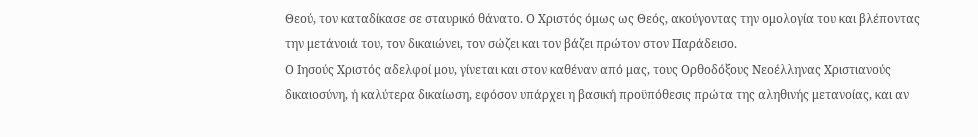Θεού, τον καταδίκασε σε σταυρικό θάνατο. Ο Χριστός όμως ως Θεός, ακούγοντας την ομολογία του και βλέποντας την μετάνοιά του, τον δικαιώνει, τον σώζει και τον βάζει πρώτον στον Παράδεισο.
Ο Ιησούς Χριστός αδελφοί μου, γίνεται και στον καθέναν από μας, τους Ορθοδόξους Νεοέλληνας Χριστιανούς δικαιοσύνη, ή καλύτερα δικαίωση, εφόσον υπάρχει η βασική προϋπόθεσις πρώτα της αληθινής μετανοίας, και αν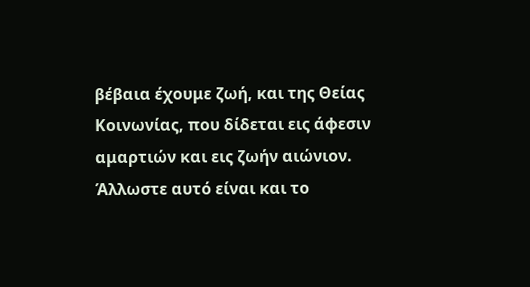βέβαια έχουμε ζωή, και της Θείας Κοινωνίας, που δίδεται εις άφεσιν αμαρτιών και εις ζωήν αιώνιον.
Άλλωστε αυτό είναι και το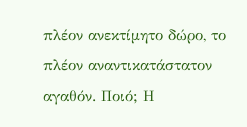πλέον ανεκτίμητο δώρο, το πλέον αναντικατάστατον αγαθόν. Ποιό; Η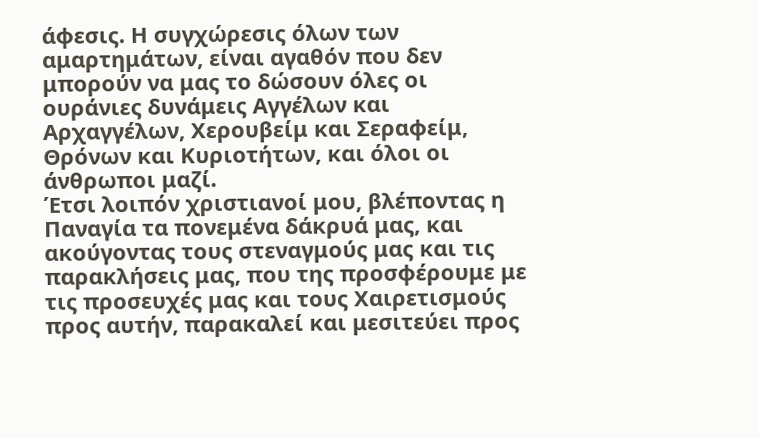άφεσις. Η συγχώρεσις όλων των αμαρτημάτων, είναι αγαθόν που δεν μπορούν να μας το δώσουν όλες οι ουράνιες δυνάμεις Αγγέλων και Αρχαγγέλων, Χερουβείμ και Σεραφείμ, Θρόνων και Κυριοτήτων, και όλοι οι άνθρωποι μαζί.
Έτσι λοιπόν χριστιανοί μου, βλέποντας η Παναγία τα πονεμένα δάκρυά μας, και ακούγοντας τους στεναγμούς μας και τις παρακλήσεις μας, που της προσφέρουμε με τις προσευχές μας και τους Χαιρετισμούς προς αυτήν, παρακαλεί και μεσιτεύει προς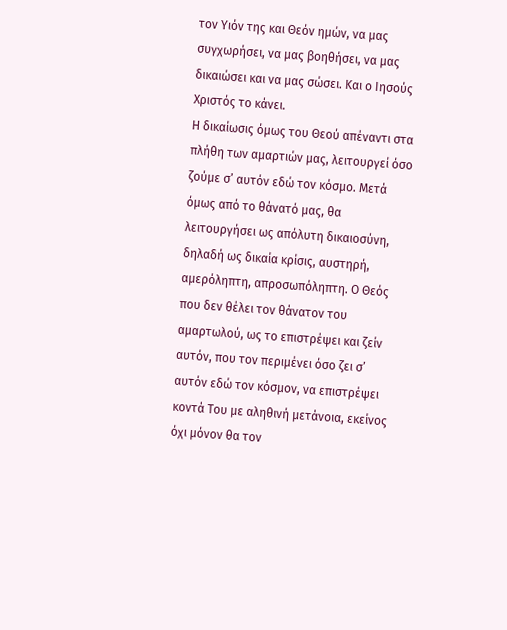τον Υιόν της και Θεόν ημών, να μας συγχωρήσει, να μας βοηθήσει, να μας δικαιώσει και να μας σώσει. Και ο Ιησούς Χριστός το κάνει.
Η δικαίωσις όμως του Θεού απέναντι στα πλήθη των αμαρτιών μας, λειτουργεί όσο ζούμε σ’ αυτόν εδώ τον κόσμο. Μετά όμως από το θάνατό μας, θα λειτουργήσει ως απόλυτη δικαιοσύνη, δηλαδή ως δικαία κρίσις, αυστηρή, αμερόληπτη, απροσωπόληπτη. Ο Θεός που δεν θέλει τον θάνατον του αμαρτωλού, ως το επιστρέψει και ζείν αυτόν, που τον περιμένει όσο ζει σ’ αυτόν εδώ τον κόσμον, να επιστρέψει κοντά Του με αληθινή μετάνοια, εκείνος όχι μόνον θα τον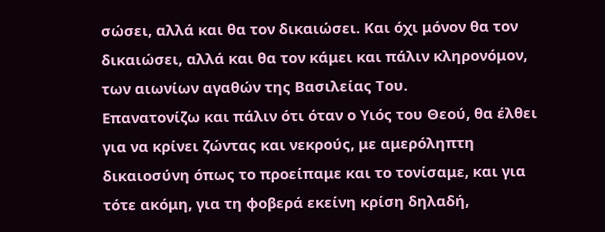σώσει, αλλά και θα τον δικαιώσει. Και όχι μόνον θα τον δικαιώσει, αλλά και θα τον κάμει και πάλιν κληρονόμον, των αιωνίων αγαθών της Βασιλείας Του.
Επανατονίζω και πάλιν ότι όταν ο Υιός του Θεού, θα έλθει για να κρίνει ζώντας και νεκρούς, με αμερόληπτη δικαιοσύνη όπως το προείπαμε και το τονίσαμε, και για τότε ακόμη, για τη φοβερά εκείνη κρίση δηλαδή,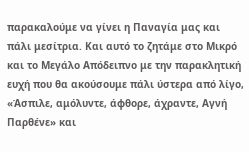παρακαλούμε να γίνει η Παναγία μας και πάλι μεσίτρια. Και αυτό το ζητάμε στο Μικρό και το Μεγάλο Απόδειπνο με την παρακλητική ευχή που θα ακούσουμε πάλι ύστερα από λίγο, «Άσπιλε, αμόλυντε, άφθορε, άχραντε, Αγνή Παρθένε» και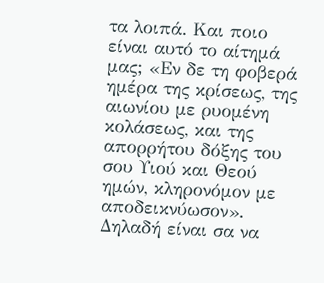τα λοιπά. Και ποιο είναι αυτό το αίτημά μας; «Εν δε τη φοβερά ημέρα της κρίσεως, της αιωνίου με ρυομένη κολάσεως, και της απορρήτου δόξης του σου Υιού και Θεού ημών, κληρονόμον με αποδεικνύωσον». Δηλαδή είναι σα να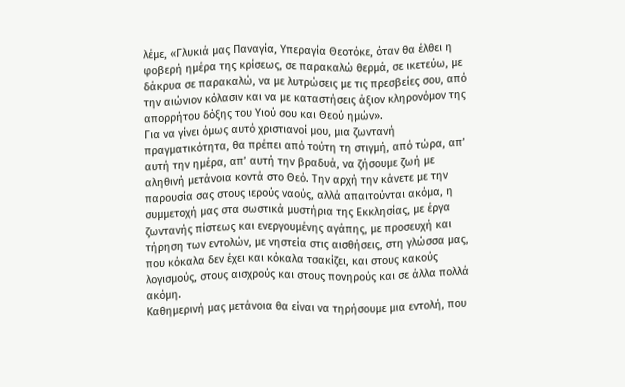λέμε, «Γλυκιά μας Παναγία, Υπεραγία Θεοτόκε, όταν θα έλθει η φοβερή ημέρα της κρίσεως, σε παρακαλώ θερμά, σε ικετεύω, με δάκρυα σε παρακαλώ, να με λυτρώσεις με τις πρεσβείες σου, από την αιώνιον κόλασιν και να με καταστήσεις άξιον κληρονόμον της απορρήτου δόξης του Υιού σου και Θεού ημών».
Για να γίνει όμως αυτό χριστιανοί μου, μια ζωντανή πραγματικότητα, θα πρέπει από τούτη τη στιγμή, από τώρα, απ’ αυτή την ημέρα, απ’ αυτή την βραδυά, να ζήσουμε ζωή με αληθινή μετάνοια κοντά στο Θεό. Την αρχή την κάνετε με την παρουσία σας στους ιερούς ναούς, αλλά απαιτούνται ακόμα, η συμμετοχή μας στα σωστικά μυστήρια της Εκκλησίας, με έργα ζωντανής πίστεως και ενεργουμένης αγάπης, με προσευχή και τήρηση των εντολών, με νηστεία στις αισθήσεις, στη γλώσσα μας, που κόκαλα δεν έχει και κόκαλα τσακίζει, και στους κακούς λογισμούς, στους αισχρούς και στους πονηρούς και σε άλλα πολλά ακόμη.
Καθημερινή μας μετάνοια θα είναι να τηρήσουμε μια εντολή, που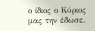ο ίδιος ο Κύριος μας την έδωσε.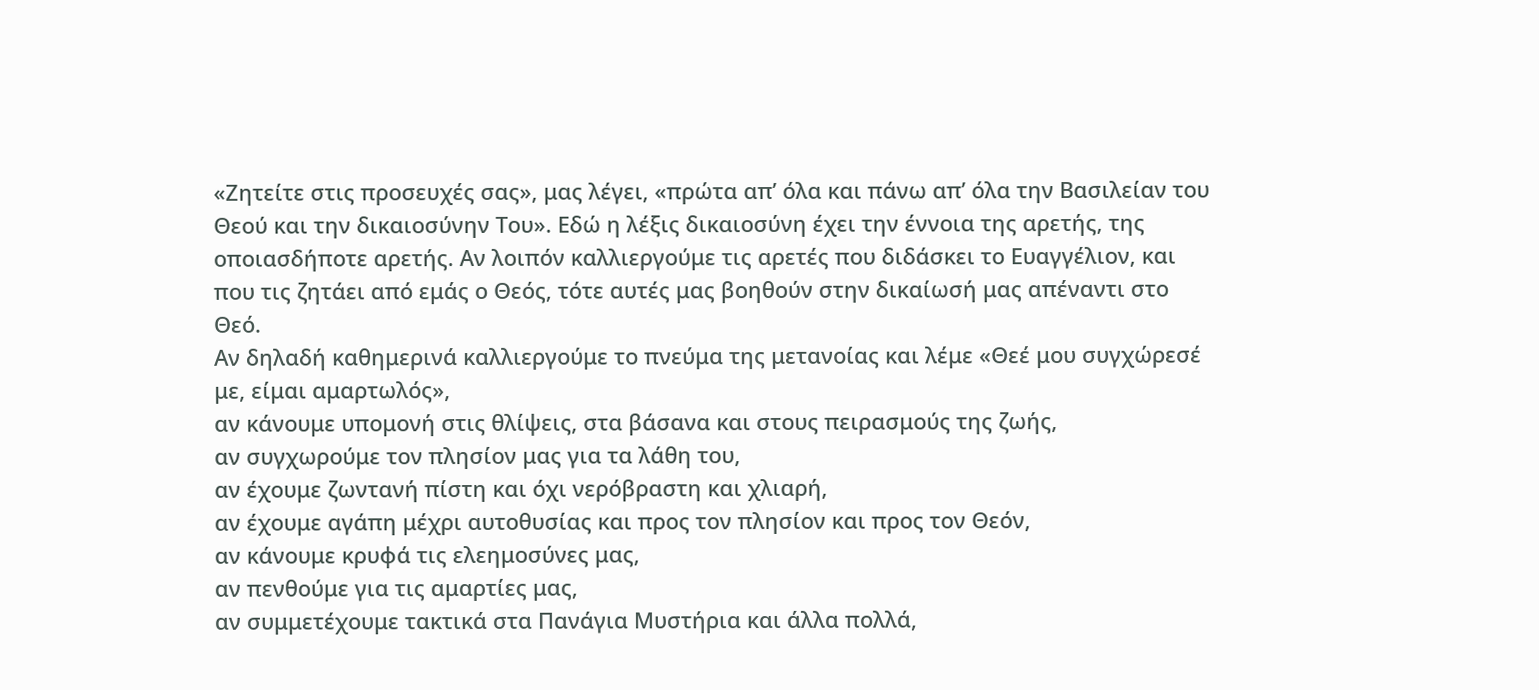«Ζητείτε στις προσευχές σας», μας λέγει, «πρώτα απ’ όλα και πάνω απ’ όλα την Βασιλείαν του Θεού και την δικαιοσύνην Του». Εδώ η λέξις δικαιοσύνη έχει την έννοια της αρετής, της οποιασδήποτε αρετής. Αν λοιπόν καλλιεργούμε τις αρετές που διδάσκει το Ευαγγέλιον, και που τις ζητάει από εμάς ο Θεός, τότε αυτές μας βοηθούν στην δικαίωσή μας απέναντι στο Θεό.
Αν δηλαδή καθημερινά καλλιεργούμε το πνεύμα της μετανοίας και λέμε «Θεέ μου συγχώρεσέ με, είμαι αμαρτωλός»,
αν κάνουμε υπομονή στις θλίψεις, στα βάσανα και στους πειρασμούς της ζωής,
αν συγχωρούμε τον πλησίον μας για τα λάθη του,
αν έχουμε ζωντανή πίστη και όχι νερόβραστη και χλιαρή,
αν έχουμε αγάπη μέχρι αυτοθυσίας και προς τον πλησίον και προς τον Θεόν,
αν κάνουμε κρυφά τις ελεημοσύνες μας,
αν πενθούμε για τις αμαρτίες μας,
αν συμμετέχουμε τακτικά στα Πανάγια Μυστήρια και άλλα πολλά,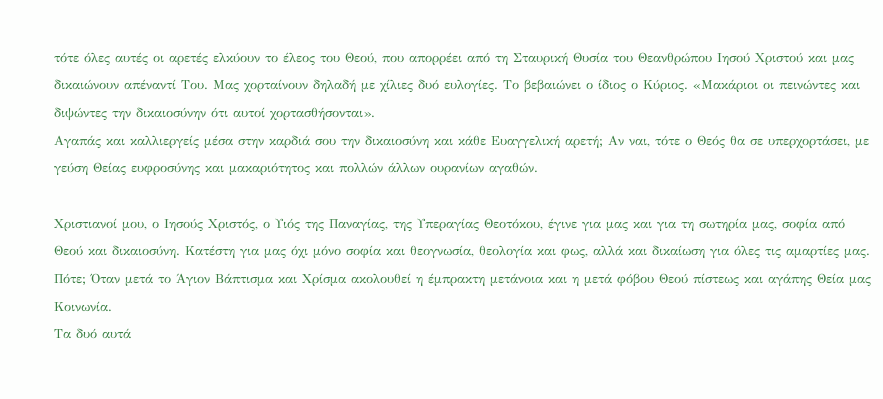τότε όλες αυτές οι αρετές ελκύουν το έλεος του Θεού, που απορρέει από τη Σταυρική Θυσία του Θεανθρώπου Ιησού Χριστού και μας δικαιώνουν απέναντί Του. Μας χορταίνουν δηλαδή με χίλιες δυό ευλογίες. Το βεβαιώνει ο ίδιος ο Κύριος. «Μακάριοι οι πεινώντες και διψώντες την δικαιοσύνην ότι αυτοί χορτασθήσονται».
Αγαπάς και καλλιεργείς μέσα στην καρδιά σου την δικαιοσύνη και κάθε Ευαγγελική αρετή; Αν ναι, τότε ο Θεός θα σε υπερχορτάσει, με γεύση Θείας ευφροσύνης και μακαριότητος και πολλών άλλων ουρανίων αγαθών.

Χριστιανοί μου, ο Ιησούς Χριστός, ο Υιός της Παναγίας, της Υπεραγίας Θεοτόκου, έγινε για μας και για τη σωτηρία μας, σοφία από Θεού και δικαιοσύνη. Κατέστη για μας όχι μόνο σοφία και θεογνωσία, θεολογία και φως, αλλά και δικαίωση για όλες τις αμαρτίες μας. Πότε; Όταν μετά το Άγιον Βάπτισμα και Χρίσμα ακολουθεί η έμπρακτη μετάνοια και η μετά φόβου Θεού πίστεως και αγάπης Θεία μας Κοινωνία.
Τα δυό αυτά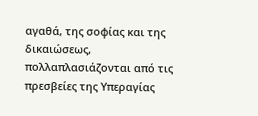αγαθά, της σοφίας και της δικαιώσεως, πολλαπλασιάζονται από τις πρεσβείες της Υπεραγίας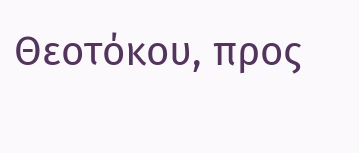Θεοτόκου, προς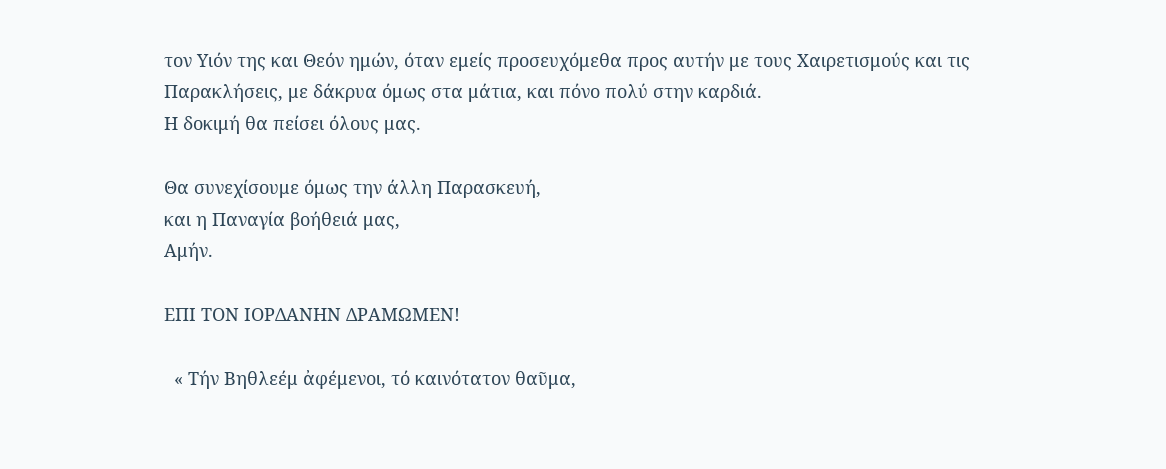τον Υιόν της και Θεόν ημών, όταν εμείς προσευχόμεθα προς αυτήν με τους Χαιρετισμούς και τις Παρακλήσεις, με δάκρυα όμως στα μάτια, και πόνο πολύ στην καρδιά.
Η δοκιμή θα πείσει όλους μας.

Θα συνεχίσουμε όμως την άλλη Παρασκευή,
και η Παναγία βοήθειά μας,
Αμήν.

ΕΠΙ ΤΟΝ ΙΟΡΔΑΝΗΝ ΔΡΑΜΩΜΕΝ!

  « Τήν Βηθλεέμ ἀφέμενοι, τό καινότατον θαῦμα,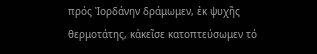πρός Ἰορδάνην δράμωμεν, ἐκ ψυχῆς θερμοτάτης, κἀκεῖσε κατοπτεύσωμεν τό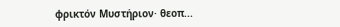φρικτόν Μυστήριον· θεοπ...